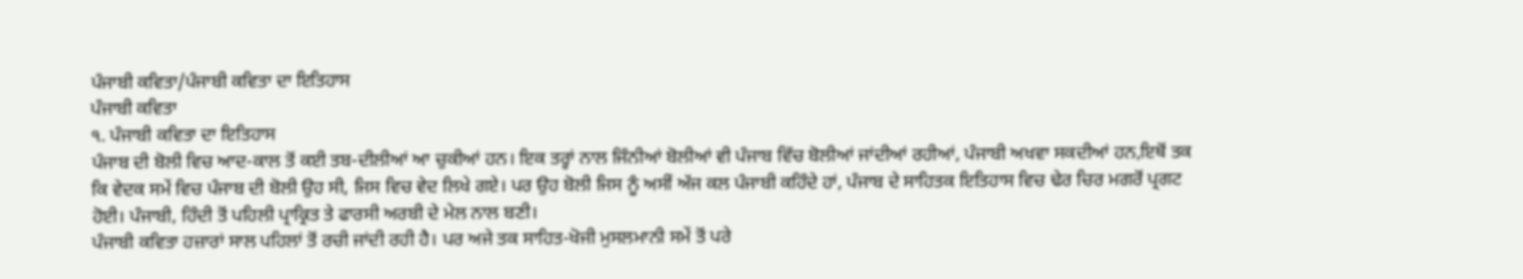ਪੰਜਾਬੀ ਕਵਿਤਾ/ਪੰਜਾਬੀ ਕਵਿਤਾ ਦਾ ਇਤਿਹਾਸ
ਪੰਜਾਬੀ ਕਵਿਤਾ
੧. ਪੰਜਾਬੀ ਕਵਿਤਾ ਦਾ ਇਤਿਹਾਸ
ਪੰਜਾਬ ਦੀ ਬੋਲੀ ਵਿਚ ਆਦ-ਕਾਲ ਤੋਂ ਕਈ ਤਬ-ਦੀਲੀਆਂ ਆ ਚੁਕੀਆਂ ਹਨ। ਇਕ ਤਰ੍ਹਾਂ ਨਾਲ ਜਿੰਨੀਆਂ ਬੋਲੀਆਂ ਵੀ ਪੰਜਾਬ ਵਿੱਚ ਬੋਲੀਆਂ ਜਾਂਦੀਆਂ ਰਹੀਆਂ, ਪੰਜਾਬੀ ਅਖਵਾ ਸਕਦੀਆਂ ਹਨ,ਇਥੋਂ ਤਕ ਕਿ ਵੇਦਕ ਸਮੇਂ ਵਿਚ ਪੰਜਾਬ ਦੀ ਬੋਲੀ ਉਹ ਸੀ, ਜਿਸ ਵਿਚ ਵੇਦ ਲਿਖੇ ਗਏ। ਪਰ ਉਹ ਬੋਲੀ ਜਿਸ ਨੂੰ ਅਸੀਂ ਅੱਜ ਕਲ ਪੰਜਾਬੀ ਕਹਿੰਦੇ ਹਾਂ, ਪੰਜਾਬ ਦੇ ਸਾਹਿਤਕ ਇਤਿਹਾਸ ਵਿਚ ਢੇਰ ਚਿਰ ਮਗਰੋਂ ਪ੍ਰਗਟ ਹੋਈ। ਪੰਜਾਬੀ, ਹਿੰਦੀ ਤੋਂ ਪਹਿਲੀ ਪ੍ਰਾਕ੍ਰਿਤ ਤੇ ਫਾਰਸੀ ਅਰਬੀ ਦੇ ਮੇਲ ਨਾਲ ਬਣੀ।
ਪੰਜਾਬੀ ਕਵਿਤਾ ਹਜ਼ਾਰਾਂ ਸਾਲ ਪਹਿਲਾਂ ਤੋਂ ਰਚੀ ਜਾਂਦੀ ਰਹੀ ਹੈ। ਪਰ ਅਜੇ ਤਕ ਸਾਹਿਤ-ਖੋਜੀ ਮੁਸਲਮਾਨੀ ਸਮੇਂ ਤੋਂ ਪਰੇ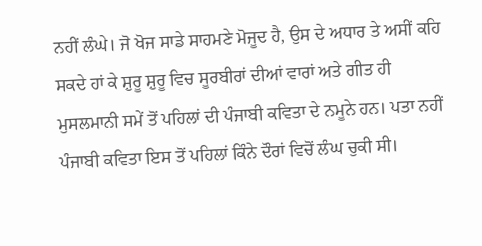ਨਹੀਂ ਲੰਘੇ। ਜੋ ਖੋਜ ਸਾਡੇ ਸਾਹਮਣੇ ਮੋਜੂਦ ਹੈ, ਉਸ ਦੇ ਅਧਾਰ ਤੇ ਅਸੀਂ ਕਹਿ ਸਕਦੇ ਹਾਂ ਕੇ ਸ਼ੁਰੂ ਸ਼ੁਰੂ ਵਿਚ ਸੂਰਬੀਰਾਂ ਦੀਆਂ ਵਾਰਾਂ ਅਤੇ ਗੀਤ ਹੀ ਮੁਸਲਮਾਨੀ ਸਮੇਂ ਤੋਂ ਪਹਿਲਾਂ ਦੀ ਪੰਜਾਬੀ ਕਵਿਤਾ ਦੇ ਨਮੂਨੇ ਹਨ। ਪਤਾ ਨਹੀਂ ਪੰਜਾਬੀ ਕਵਿਤਾ ਇਸ ਤੋਂ ਪਹਿਲਾਂ ਕਿੰਨੇ ਦੌਰਾਂ ਵਿਚੋਂ ਲੰਘ ਚੁਕੀ ਸੀ।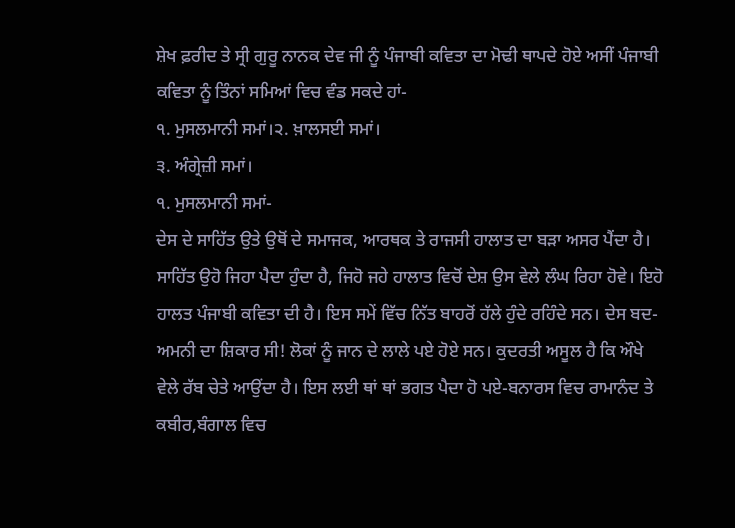ਸ਼ੇਖ ਫ਼ਰੀਦ ਤੇ ਸ੍ਰੀ ਗੁਰੂ ਨਾਨਕ ਦੇਵ ਜੀ ਨੂੰ ਪੰਜਾਬੀ ਕਵਿਤਾ ਦਾ ਮੋਢੀ ਥਾਪਦੇ ਹੋਏ ਅਸੀਂ ਪੰਜਾਬੀ ਕਵਿਤਾ ਨੂੰ ਤਿੰਨਾਂ ਸਮਿਆਂ ਵਿਚ ਵੰਡ ਸਕਦੇ ਹਾਂ-
੧. ਮੁਸਲਮਾਨੀ ਸਮਾਂ।੨. ਖ਼ਾਲਸਈ ਸਮਾਂ।
੩. ਅੰਗ੍ਰੇਜ਼ੀ ਸਮਾਂ।
੧. ਮੁਸਲਮਾਨੀ ਸਮਾਂ-
ਦੇਸ ਦੇ ਸਾਹਿੱਤ ਉਤੇ ਉਥੋਂ ਦੇ ਸਮਾਜਕ, ਆਰਥਕ ਤੇ ਰਾਜਸੀ ਹਾਲਾਤ ਦਾ ਬੜਾ ਅਸਰ ਪੈਂਦਾ ਹੈ। ਸਾਹਿੱਤ ਉਹੋ ਜਿਹਾ ਪੈਦਾ ਹੁੰਦਾ ਹੈ, ਜਿਹੋ ਜਹੇ ਹਾਲਾਤ ਵਿਚੋਂ ਦੇਸ਼ ਉਸ ਵੇਲੇ ਲੰਘ ਰਿਹਾ ਹੋਵੇ। ਇਹੋ ਹਾਲਤ ਪੰਜਾਬੀ ਕਵਿਤਾ ਦੀ ਹੈ। ਇਸ ਸਮੇਂ ਵਿੱਚ ਨਿੱਤ ਬਾਹਰੋਂ ਹੱਲੇ ਹੁੰਦੇ ਰਹਿੰਦੇ ਸਨ। ਦੇਸ ਬਦ-ਅਮਨੀ ਦਾ ਸ਼ਿਕਾਰ ਸੀ! ਲੋਕਾਂ ਨੂੰ ਜਾਨ ਦੇ ਲਾਲੇ ਪਏ ਹੋਏ ਸਨ। ਕੁਦਰਤੀ ਅਸੂਲ ਹੈ ਕਿ ਔਖੇ ਵੇਲੇ ਰੱਬ ਚੇਤੇ ਆਉਂਦਾ ਹੈ। ਇਸ ਲਈ ਥਾਂ ਥਾਂ ਭਗਤ ਪੈਦਾ ਹੋ ਪਏ-ਬਨਾਰਸ ਵਿਚ ਰਾਮਾਨੰਦ ਤੇ ਕਬੀਰ,ਬੰਗਾਲ ਵਿਚ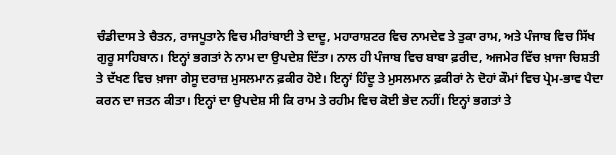ਚੰਡੀਦਾਸ ਤੇ ਚੈਤਨ, ਰਾਜਪੂਤਾਨੇ ਵਿਚ ਮੀਰਾਂਬਾਈ ਤੇ ਦਾਦੂ, ਮਹਾਰਾਸ਼ਟਰ ਵਿਚ ਨਾਮਦੇਵ ਤੇ ਤੁਕਾ ਰਾਮ, ਅਤੇ ਪੰਜਾਬ ਵਿਚ ਸਿੱਖ ਗੁਰੂ ਸਾਹਿਬਾਨ। ਇਨ੍ਹਾਂ ਭਗਤਾਂ ਨੇ ਨਾਮ ਦਾ ਉਪਦੇਸ਼ ਦਿੱਤਾ। ਨਾਲ ਹੀ ਪੰਜਾਬ ਵਿਚ ਬਾਬਾ ਫ਼ਰੀਦ, ਅਜਮੇਰ ਵਿੱਚ ਖ਼ਾਜਾ ਚਿਸ਼ਤੀ ਤੇ ਦੱਖਣ ਵਿਚ ਖ਼ਾਜਾ ਗੇਸੂ ਦਰਾਜ਼ ਮੁਸਲਮਾਨ ਫ਼ਕੀਰ ਹੋਏ। ਇਨ੍ਹਾਂ ਹਿੰਦੂ ਤੇ ਮੁਸਲਮਾਨ ਫ਼ਕੀਰਾਂ ਨੇ ਦੋਹਾਂ ਕੌਮਾਂ ਵਿਚ ਪ੍ਰੇਮ-ਭਾਵ ਪੈਦਾ ਕਰਨ ਦਾ ਜਤਨ ਕੀਤਾ। ਇਨ੍ਹਾਂ ਦਾ ਉਪਦੇਸ਼ ਸੀ ਕਿ ਰਾਮ ਤੇ ਰਹੀਮ ਵਿਚ ਕੋਈ ਭੇਦ ਨਹੀਂ। ਇਨ੍ਹਾਂ ਭਗਤਾਂ ਤੇ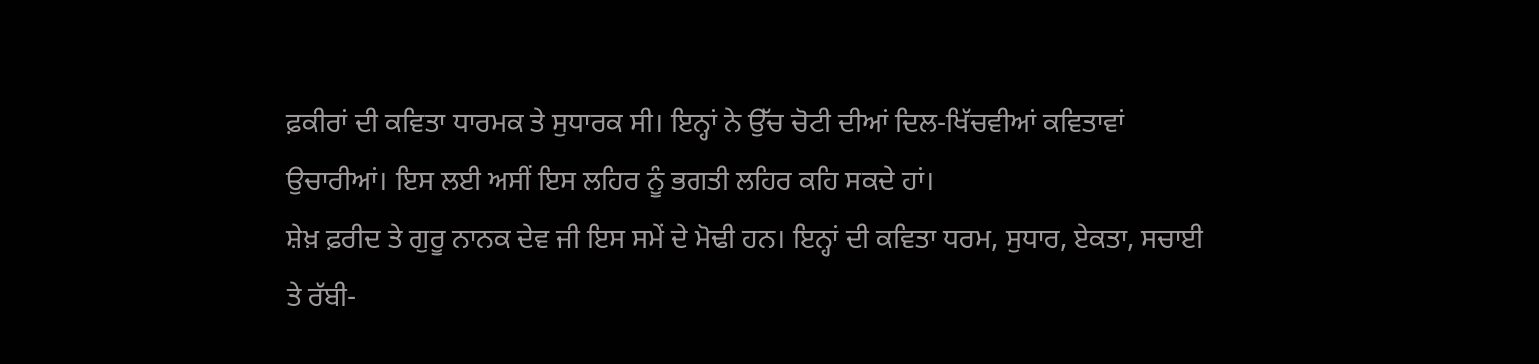ਫ਼ਕੀਰਾਂ ਦੀ ਕਵਿਤਾ ਧਾਰਮਕ ਤੇ ਸੁਧਾਰਕ ਸੀ। ਇਨ੍ਹਾਂ ਨੇ ਉੱਚ ਚੋਟੀ ਦੀਆਂ ਦਿਲ-ਖਿੱਚਵੀਆਂ ਕਵਿਤਾਵਾਂ ਉਚਾਰੀਆਂ। ਇਸ ਲਈ ਅਸੀਂ ਇਸ ਲਹਿਰ ਨੂੰ ਭਗਤੀ ਲਹਿਰ ਕਹਿ ਸਕਦੇ ਹਾਂ।
ਸ਼ੇਖ਼ ਫ਼ਰੀਦ ਤੇ ਗੁਰੂ ਨਾਨਕ ਦੇਵ ਜੀ ਇਸ ਸਮੇਂ ਦੇ ਮੋਢੀ ਹਨ। ਇਨ੍ਹਾਂ ਦੀ ਕਵਿਤਾ ਧਰਮ, ਸੁਧਾਰ, ਏਕਤਾ, ਸਚਾਈ ਤੇ ਰੱਬੀ-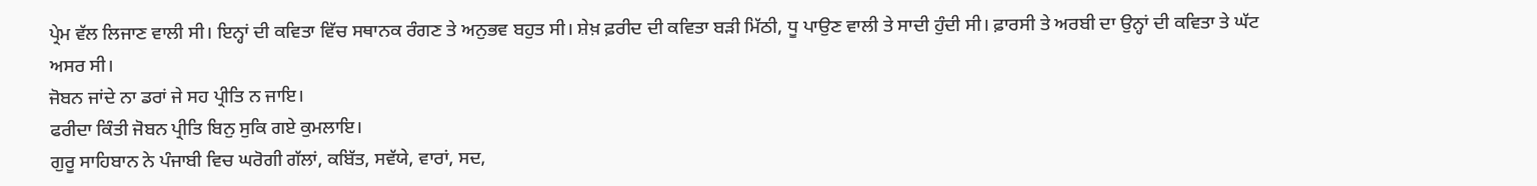ਪ੍ਰੇਮ ਵੱਲ ਲਿਜਾਣ ਵਾਲੀ ਸੀ। ਇਨ੍ਹਾਂ ਦੀ ਕਵਿਤਾ ਵਿੱਚ ਸਥਾਨਕ ਰੰਗਣ ਤੇ ਅਨੁਭਵ ਬਹੁਤ ਸੀ। ਸ਼ੇਖ਼ ਫ਼ਰੀਦ ਦੀ ਕਵਿਤਾ ਬੜੀ ਮਿੱਠੀ, ਧੂ ਪਾਉਣ ਵਾਲੀ ਤੇ ਸਾਦੀ ਹੁੰਦੀ ਸੀ। ਫ਼ਾਰਸੀ ਤੇ ਅਰਬੀ ਦਾ ਉਨ੍ਹਾਂ ਦੀ ਕਵਿਤਾ ਤੇ ਘੱਟ ਅਸਰ ਸੀ।
ਜੋਬਨ ਜਾਂਦੇ ਨਾ ਡਰਾਂ ਜੇ ਸਹ ਪ੍ਰੀਤਿ ਨ ਜਾਇ।
ਫਰੀਦਾ ਕਿੰਤੀ ਜੋਬਨ ਪ੍ਰੀਤਿ ਬਿਨੁ ਸੁਕਿ ਗਏ ਕੁਮਲਾਇ।
ਗੁਰੂ ਸਾਹਿਬਾਨ ਨੇ ਪੰਜਾਬੀ ਵਿਚ ਘਰੋਗੀ ਗੱਲਾਂ, ਕਬਿੱਤ, ਸਵੱਯੇ, ਵਾਰਾਂ, ਸਦ,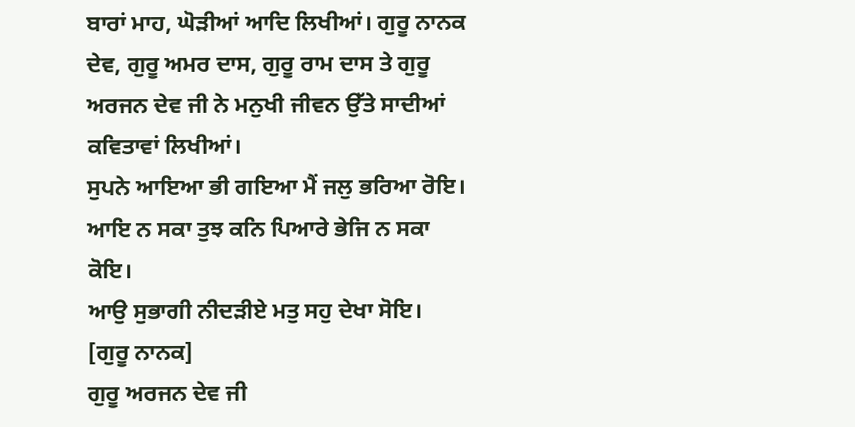ਬਾਰਾਂ ਮਾਹ, ਘੋੜੀਆਂ ਆਦਿ ਲਿਖੀਆਂ। ਗੁਰੂ ਨਾਨਕ ਦੇਵ, ਗੁਰੂ ਅਮਰ ਦਾਸ, ਗੁਰੂ ਰਾਮ ਦਾਸ ਤੇ ਗੁਰੂ ਅਰਜਨ ਦੇਵ ਜੀ ਨੇ ਮਨੁਖੀ ਜੀਵਨ ਉੱਤੇ ਸਾਦੀਆਂ ਕਵਿਤਾਵਾਂ ਲਿਖੀਆਂ।
ਸੁਪਨੇ ਆਇਆ ਭੀ ਗਇਆ ਮੈਂ ਜਲੁ ਭਰਿਆ ਰੋਇ।
ਆਇ ਨ ਸਕਾ ਤੁਝ ਕਨਿ ਪਿਆਰੇ ਭੇਜਿ ਨ ਸਕਾ ਕੋਇ।
ਆਉ ਸੁਭਾਗੀ ਨੀਦੜੀਏ ਮਤੁ ਸਹੁ ਦੇਖਾ ਸੋਇ।
[ਗੁਰੂ ਨਾਨਕ]
ਗੁਰੂ ਅਰਜਨ ਦੇਵ ਜੀ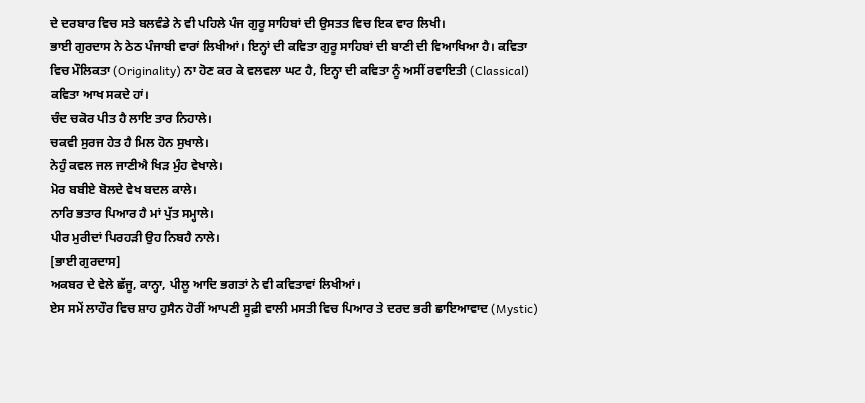ਦੇ ਦਰਬਾਰ ਵਿਚ ਸਤੇ ਬਲਵੰਡੇ ਨੇ ਵੀ ਪਹਿਲੇ ਪੰਜ ਗੁਰੂ ਸਾਹਿਬਾਂ ਦੀ ਉਸਤਤ ਵਿਚ ਇਕ ਵਾਰ ਲਿਖੀ।
ਭਾਈ ਗੁਰਦਾਸ ਨੇ ਠੇਠ ਪੰਜਾਬੀ ਵਾਰਾਂ ਲਿਖੀਆਂ। ਇਨ੍ਹਾਂ ਦੀ ਕਵਿਤਾ ਗੁਰੂ ਸਾਹਿਬਾਂ ਦੀ ਬਾਣੀ ਦੀ ਵਿਆਖਿਆ ਹੈ। ਕਵਿਤਾ ਵਿਚ ਮੌਲਿਕਤਾ (Originality) ਨਾ ਹੋਣ ਕਰ ਕੇ ਵਲਵਲਾ ਘਟ ਹੈ, ਇਨ੍ਹਾ ਦੀ ਕਵਿਤਾ ਨੂੰ ਅਸੀਂ ਰਵਾਇਤੀ (Classical) ਕਵਿਤਾ ਆਖ ਸਕਦੇ ਹਾਂ।
ਚੰਦ ਚਕੋਰ ਪੀਤ ਹੈ ਲਾਇ ਤਾਰ ਨਿਹਾਲੇ।
ਚਕਵੀ ਸੁਰਜ ਹੇਤ ਹੈ ਮਿਲ ਹੋਨ ਸੁਖਾਲੇ।
ਨੇਹੁੰ ਕਵਲ ਜਲ ਜਾਣੀਐ ਖਿੜ ਮੁੰਹ ਵੇਖਾਲੇ।
ਮੋਰ ਬਬੀਏ ਬੋਲਦੇ ਵੇਖ ਬਦਲ ਕਾਲੇ।
ਨਾਰਿ ਭਤਾਰ ਪਿਆਰ ਹੈ ਮਾਂ ਪੁੱਤ ਸਮ੍ਹਾਲੇ।
ਪੀਰ ਮੁਰੀਦਾਂ ਪਿਰਹੜੀ ਉਹ ਨਿਬਹੈ ਨਾਲੇ।
[ਭਾਈ ਗੁਰਦਾਸ]
ਅਕਬਰ ਦੇ ਵੇਲੇ ਛੱਜੂ, ਕਾਨ੍ਹਾ, ਪੀਲੂ ਆਦਿ ਭਗਤਾਂ ਨੇ ਵੀ ਕਵਿਤਾਵਾਂ ਲਿਖੀਆਂ।
ਏਸ ਸਮੇਂ ਲਾਹੌਰ ਵਿਚ ਸ਼ਾਹ ਹੁਸੈਨ ਹੋਰੀਂ ਆਪਣੀ ਸੂਫ਼ੀ ਵਾਲੀ ਮਸਤੀ ਵਿਚ ਪਿਆਰ ਤੇ ਦਰਦ ਭਰੀ ਛਾਇਆਵਾਦ (Mystic)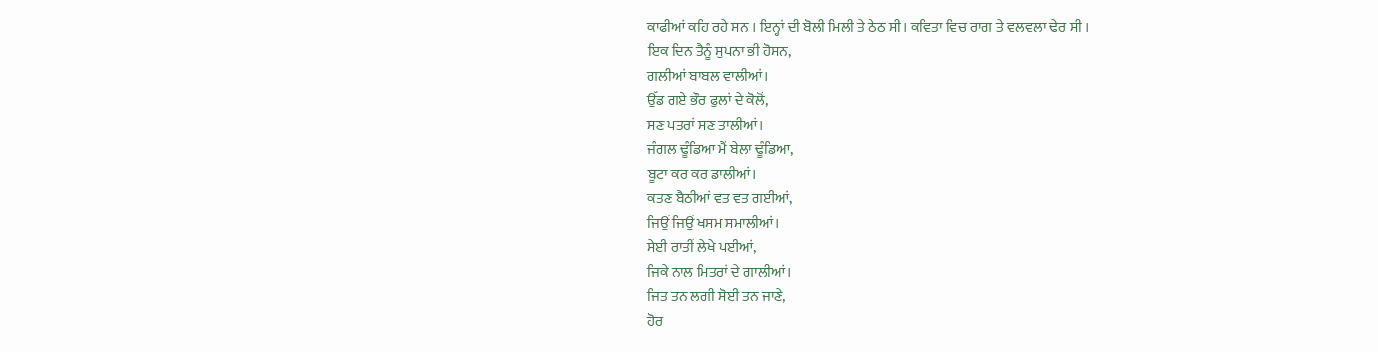ਕਾਫੀਆਂ ਕਹਿ ਰਹੇ ਸਨ । ਇਨ੍ਹਾਂ ਦੀ ਬੋਲੀ ਮਿਲੀ ਤੇ ਠੇਠ ਸੀ। ਕਵਿਤਾ ਵਿਚ ਰਾਗ ਤੇ ਵਲਵਲਾ ਢੇਰ ਸੀ ।
ਇਕ ਦਿਨ ਤੈਨੂੰ ਸੁਪਨਾ ਭੀ ਹੋਸਨ,
ਗਲੀਆਂ ਬਾਬਲ ਵਾਲੀਆਂ।
ਉੱਡ ਗਏ ਭੌਰ ਫੁਲਾਂ ਦੇ ਕੋਲੋਂ,
ਸਣ ਪਤਰਾਂ ਸਣ ਤਾਲੀਆਂ।
ਜੰਗਲ ਢੂੰਡਿਆ ਮੈਂ ਬੇਲਾ ਢੂੰਡਿਆ,
ਬੂਟਾ ਕਰ ਕਰ ਡਾਲੀਆਂ।
ਕਤਣ ਬੈਠੀਆਂ ਵਤ ਵਤ ਗਈਆਂ,
ਜਿਉਂ ਜਿਉਂ ਖਸਮ ਸਮਾਲੀਆਂ।
ਸੇਈ ਰਾਤੀਂ ਲੇਖੇ ਪਈਆਂ,
ਜਿਕੇ ਨਾਲ ਮਿਤਰਾਂ ਦੇ ਗਾਲੀਆਂ।
ਜਿਤ ਤਨ ਲਗੀ ਸੋਈ ਤਨ ਜਾਣੇ,
ਹੋਰ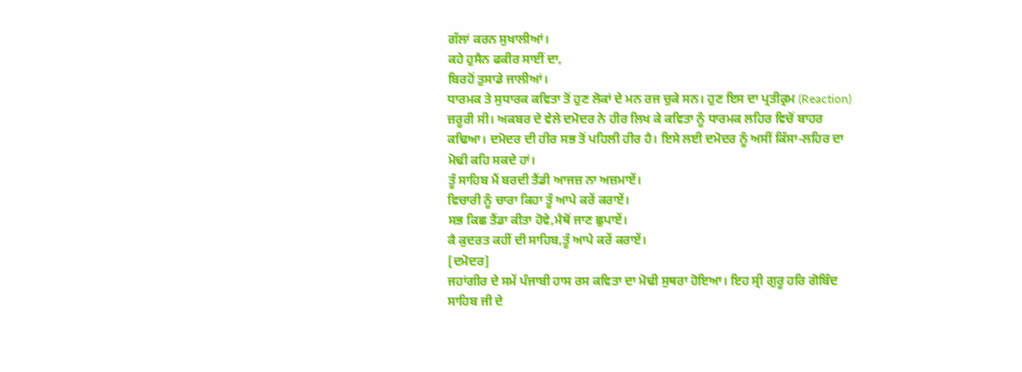ਗੱਲਾਂ ਕਰਨ ਸੁਖਾਲੀਆਂ।
ਕਹੇ ਹੁਸੈਨ ਫਕੀਰ ਸਾਈਂ ਦਾ,
ਬਿਰਹੋਂ ਤੁਸਾਡੇ ਜਾਲੀਆਂ।
ਧਾਰਮਕ ਤੇ ਸੁਧਾਰਕ ਕਵਿਤਾ ਤੋਂ ਹੁਣ ਲੋਕਾਂ ਦੇ ਮਨ ਰਜ ਚੁਕੇ ਸਨ। ਹੁਣ ਇਸ ਦਾ ਪ੍ਰਤੀਕ੍ਰਮ (Reaction) ਜ਼ਰੂਰੀ ਸੀ। ਅਕਬਰ ਦੇ ਵੇਲੇ ਦਮੋਦਰ ਨੇ ਹੀਰ ਲਿਖ ਕੇ ਕਵਿਤਾ ਨੂੰ ਧਾਰਮਕ ਲਹਿਰ ਵਿਚੋਂ ਬਾਹਰ ਕਢਿਆ। ਦਮੋਦਰ ਦੀ ਹੀਰ ਸਭ ਤੋਂ ਪਹਿਲੀ ਹੀਰ ਹੈ। ਇਸੇ ਲਈ ਦਮੋਦਰ ਨੂੰ ਅਸੀਂ ਕਿੱਸਾ-ਲਹਿਰ ਦਾ ਮੋਢੀ ਕਹਿ ਸਕਦੇ ਹਾਂ।
ਤੂੰ ਸਾਹਿਬ ਮੈਂ ਬਰਦੀ ਤੈਂਡੀ ਆਜਜ਼ ਨਾ ਅਜ਼ਮਾਏਂ।
ਵਿਚਾਰੀ ਨੂੰ ਚਾਰਾ ਕਿਹਾ ਤੂੰ ਆਪੇ ਕਰੇਂ ਕਰਾਏਂ।
ਸਭ ਕਿਛ ਤੈਂਡਾ ਕੀਤਾ ਹੋਵੇ,ਮੈਥੋਂ ਜਾਣ ਛੁਪਾਏਂ।
ਕੈ ਕੁਦਰਤ ਕਹੀਂ ਦੀ ਸਾਹਿਬ,ਤੂੰ ਆਪੇ ਕਰੇਂ ਕਰਾਏਂ।
[ਦਮੋਦਰ]
ਜਹਾਂਗੀਰ ਦੇ ਸਮੇਂ ਪੰਜਾਬੀ ਹਾਸ ਰਸ ਕਵਿਤਾ ਦਾ ਮੋਢੀ ਸੁਥਰਾ ਹੋਇਆ। ਇਹ ਸ੍ਰੀ ਗੁਰੂ ਹਰਿ ਗੋਬਿੰਦ ਸਾਹਿਬ ਜੀ ਦੇ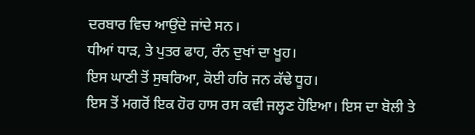ਦਰਬਾਰ ਵਿਚ ਆਉਂਦੇ ਜਾਂਦੇ ਸਨ।
ਧੀਆਂ ਧਾੜ, ਤੇ ਪੁਤਰ ਫਾਹ, ਰੰਨ ਦੁਖਾਂ ਦਾ ਖੂਹ।
ਇਸ ਘਾਣੀ ਤੋਂ ਸੁਥਰਿਆ, ਕੋਈ ਹਰਿ ਜਨ ਕੱਢੇ ਧੂਹ।
ਇਸ ਤੋਂ ਮਗਰੋਂ ਇਕ ਹੋਰ ਹਾਸ ਰਸ ਕਵੀ ਜਲ੍ਹਣ ਹੋਇਆ। ਇਸ ਦਾ ਬੋਲੀ ਤੇ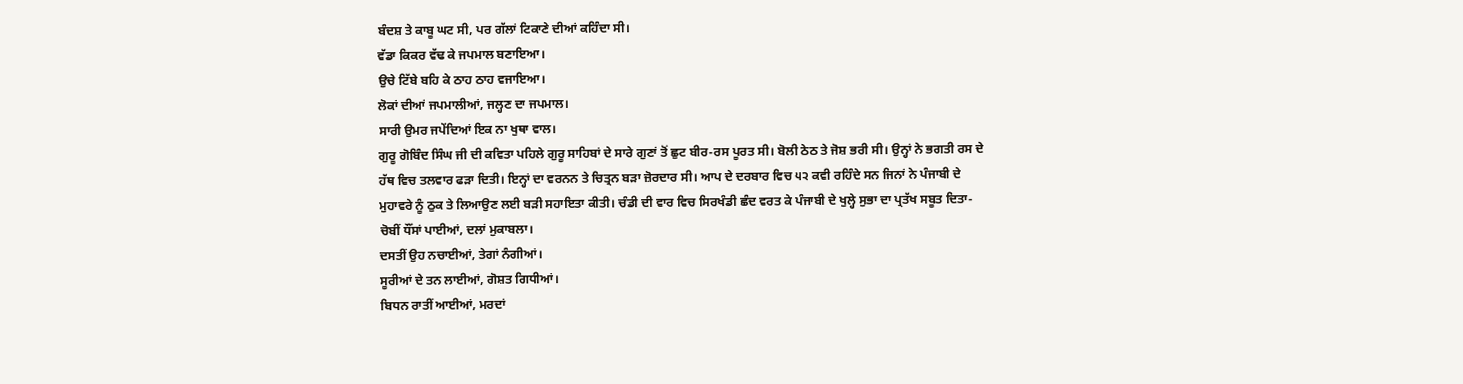ਬੰਦਸ਼ ਤੇ ਕਾਬੂ ਘਟ ਸੀ, ਪਰ ਗੱਲਾਂ ਟਿਕਾਣੇ ਦੀਆਂ ਕਹਿੰਦਾ ਸੀ।
ਵੱਡਾ ਕਿਕਰ ਵੱਢ ਕੇ ਜਪਮਾਲ ਬਣਾਇਆ।
ਉਚੇ ਟਿੱਬੇ ਬਹਿ ਕੇ ਠਾਹ ਠਾਹ ਵਜਾਇਆ।
ਲੋਕਾਂ ਦੀਆਂ ਜਪਮਾਲੀਆਂ, ਜਲ੍ਹਣ ਦਾ ਜਪਮਾਲ।
ਸਾਰੀ ਉਮਰ ਜਪੇਂਦਿਆਂ ਇਕ ਨਾ ਖੁਥਾ ਵਾਲ।
ਗੁਰੂ ਗੋਬਿੰਦ ਸਿੰਘ ਜੀ ਦੀ ਕਵਿਤਾ ਪਹਿਲੇ ਗੁਰੂ ਸਾਹਿਬਾਂ ਦੇ ਸਾਰੇ ਗੁਣਾਂ ਤੋਂ ਛੁਟ ਬੀਰ-ਰਸ ਪੂਰਤ ਸੀ। ਬੋਲੀ ਠੇਠ ਤੇ ਜੋਸ਼ ਭਰੀ ਸੀ। ਉਨ੍ਹਾਂ ਨੇ ਭਗਤੀ ਰਸ ਦੇ ਹੱਥ ਵਿਚ ਤਲਵਾਰ ਫੜਾ ਦਿਤੀ। ਇਨ੍ਹਾਂ ਦਾ ਵਰਨਨ ਤੇ ਚਿਤ੍ਰਨ ਬੜਾ ਜ਼ੋਰਦਾਰ ਸੀ। ਆਪ ਦੇ ਦਰਬਾਰ ਵਿਚ ੫੨ ਕਵੀ ਰਹਿੰਦੇ ਸਨ ਜਿਨਾਂ ਨੇ ਪੰਜਾਬੀ ਦੇ ਮੁਹਾਵਰੇ ਨੂੰ ਠੁਕ ਤੇ ਲਿਆਉਣ ਲਈ ਬੜੀ ਸਹਾਇਤਾ ਕੀਤੀ। ਚੰਡੀ ਦੀ ਵਾਰ ਵਿਚ ਸਿਰਖੰਡੀ ਛੰਦ ਵਰਤ ਕੇ ਪੰਜਾਬੀ ਦੇ ਖੁਲ੍ਹੇ ਸੁਭਾ ਦਾ ਪ੍ਰਤੱਖ ਸਬੂਤ ਦਿਤਾ-
ਚੋਬੀਂ ਧੌਂਸਾਂ ਪਾਈਆਂ, ਦਲਾਂ ਮੁਕਾਬਲਾ।
ਦਸਤੀਂ ਉਹ ਨਚਾਈਆਂ, ਤੇਗਾਂ ਨੰਗੀਆਂ।
ਸੂਰੀਆਂ ਦੇ ਤਨ ਲਾਈਆਂ, ਗੋਸ਼ਤ ਗਿਧੀਆਂ।
ਬਿਧਨ ਰਾਤੀਂ ਆਈਆਂ, ਮਰਦਾਂ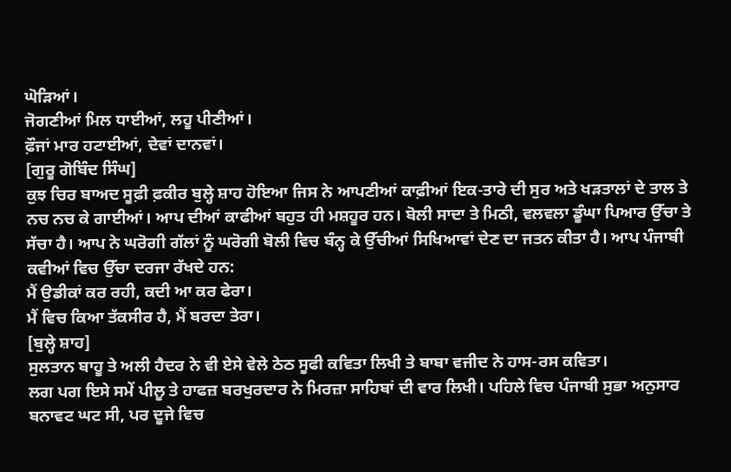ਘੋੜਿਆਂ।
ਜੋਗਣੀਆਂ ਮਿਲ ਧਾਈਆਂ, ਲਹੂ ਪੀਣੀਆਂ।
ਫ਼ੌਜਾਂ ਮਾਰ ਹਟਾਈਆਂ, ਦੇਵਾਂ ਦਾਨਵਾਂ।
[ਗੁਰੂ ਗੋਬਿੰਦ ਸਿੰਘ]
ਕੁਝ ਚਿਰ ਬਾਅਦ ਸੂਫ਼ੀ ਫ਼ਕੀਰ ਬੁਲ੍ਹੇ ਸ਼ਾਹ ਹੋਇਆ ਜਿਸ ਨੇ ਆਪਣੀਆਂ ਕਾਫ਼ੀਆਂ ਇਕ-ਤਾਰੇ ਦੀ ਸੁਰ ਅਤੇ ਖੜਤਾਲਾਂ ਦੇ ਤਾਲ ਤੇ ਨਚ ਨਚ ਕੇ ਗਾਈਆਂ। ਆਪ ਦੀਆਂ ਕਾਫੀਆਂ ਬਹੁਤ ਹੀ ਮਸ਼ਹੂਰ ਹਨ। ਬੋਲੀ ਸਾਦਾ ਤੇ ਮਿਠੀ, ਵਲਵਲਾ ਡੂੰਘਾ ਪਿਆਰ ਉੱਚਾ ਤੇ ਸੱਚਾ ਹੈ। ਆਪ ਨੇ ਘਰੋਗੀ ਗੱਲਾਂ ਨੂੰ ਘਰੋਗੀ ਬੋਲੀ ਵਿਚ ਬੰਨ੍ਹ ਕੇ ਉੱਚੀਆਂ ਸਿਖਿਆਵਾਂ ਦੇਣ ਦਾ ਜਤਨ ਕੀਤਾ ਹੈ। ਆਪ ਪੰਜਾਬੀ ਕਵੀਆਂ ਵਿਚ ਉੱਚਾ ਦਰਜਾ ਰੱਖਦੇ ਹਨ:
ਮੈਂ ਉਡੀਕਾਂ ਕਰ ਰਹੀ, ਕਦੀ ਆ ਕਰ ਫੇਰਾ।
ਮੈਂ ਵਿਚ ਕਿਆ ਤੱਕਸੀਰ ਹੈ, ਮੈਂ ਬਰਦਾ ਤੇਰਾ।
[ਬੁਲ੍ਹੇ ਸ਼ਾਹ]
ਸੁਲਤਾਨ ਬਾਹੂ ਤੇ ਅਲੀ ਹੈਦਰ ਨੇ ਵੀ ਏਸੇ ਵੇਲੇ ਠੇਠ ਸੂਫੀ ਕਵਿਤਾ ਲਿਖੀ ਤੇ ਬਾਬਾ ਵਜੀਦ ਨੇ ਹਾਸ-ਰਸ ਕਵਿਤਾ।
ਲਗ ਪਗ ਇਸੇ ਸਮੇਂ ਪੀਲੂ ਤੇ ਹਾਫਜ਼ ਬਰਖੁਰਦਾਰ ਨੇ ਮਿਰਜ਼ਾ ਸਾਹਿਬਾਂ ਦੀ ਵਾਰ ਲਿਖੀ। ਪਹਿਲੇ ਵਿਚ ਪੰਜਾਬੀ ਸੁਭਾ ਅਨੁਸਾਰ ਬਨਾਵਟ ਘਟ ਸੀ, ਪਰ ਦੂਜੇ ਵਿਚ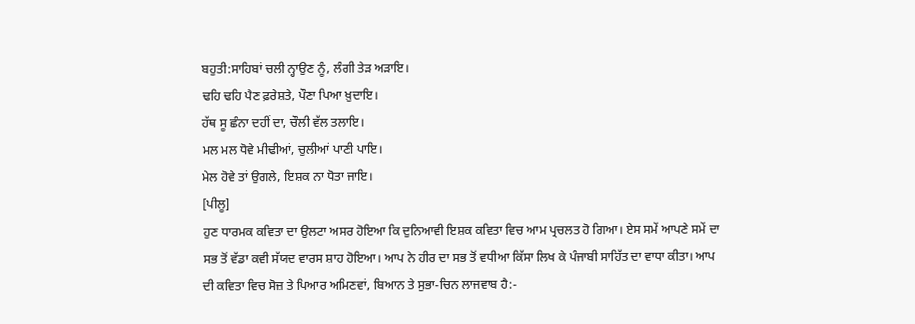ਬਹੁਤੀ:ਸਾਹਿਬਾਂ ਚਲੀ ਨ੍ਹਾਉਣ ਨੂੰ, ਲੰਗੀ ਤੇੜ ਅੜਾਇ।
ਢਹਿ ਢਹਿ ਪੈਣ ਫ਼ਰੇਸ਼ਤੇ, ਪੌਣਾ ਪਿਆ ਖ਼ੁਦਾਇ।
ਹੱਥ ਸੂ ਛੰਨਾ ਦਹੀਂ ਦਾ, ਚੌਲੀ ਵੱਲ ਤਲਾਇ।
ਮਲ ਮਲ ਧੋਵੇ ਮੀਢੀਆਂ, ਚੁਲੀਆਂ ਪਾਣੀ ਪਾਇ।
ਮੇਲ ਹੋਵੇ ਤਾਂ ਉਗਲੇ, ਇਸ਼ਕ ਨਾ ਧੋਤਾ ਜਾਇ।
[ਪੀਲੂ]
ਹੁਣ ਧਾਰਮਕ ਕਵਿਤਾ ਦਾ ਉਲਟਾ ਅਸਰ ਹੋਇਆ ਕਿ ਦੁਨਿਆਵੀ ਇਸ਼ਕ ਕਵਿਤਾ ਵਿਚ ਆਮ ਪ੍ਰਚਲਤ ਹੋ ਗਿਆ। ਏਸ ਸਮੇਂ ਆਪਣੇ ਸਮੇਂ ਦਾ ਸਭ ਤੋਂ ਵੱਡਾ ਕਵੀ ਸੱਯਦ ਵਾਰਸ ਸ਼ਾਹ ਹੋਇਆ। ਆਪ ਨੇ ਹੀਰ ਦਾ ਸਭ ਤੋਂ ਵਧੀਆ ਕਿੱਸਾ ਲਿਖ ਕੇ ਪੰਜਾਬੀ ਸਾਹਿੱਤ ਦਾ ਵਾਧਾ ਕੀਤਾ। ਆਪ ਦੀ ਕਵਿਤਾ ਵਿਚ ਸੋਜ਼ ਤੇ ਪਿਆਰ ਅਮਿਣਵਾਂ, ਬਿਆਨ ਤੇ ਸੁਭਾ-ਚਿਨ ਲਾਜਵਾਬ ਹੈ:-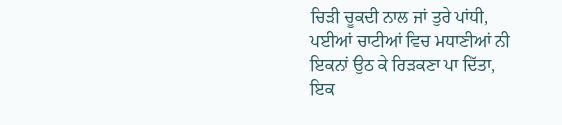ਚਿੜੀ ਚੂਕਦੀ ਨਾਲ ਜਾਂ ਤੁਰੇ ਪਾਂਧੀ,
ਪਈਆਂ ਚਾਟੀਆਂ ਵਿਚ ਮਧਾਣੀਆਂ ਨੀ
ਇਕਨਾਂ ਉਠ ਕੇ ਰਿੜਕਣਾ ਪਾ ਦਿੱਤਾ,
ਇਕ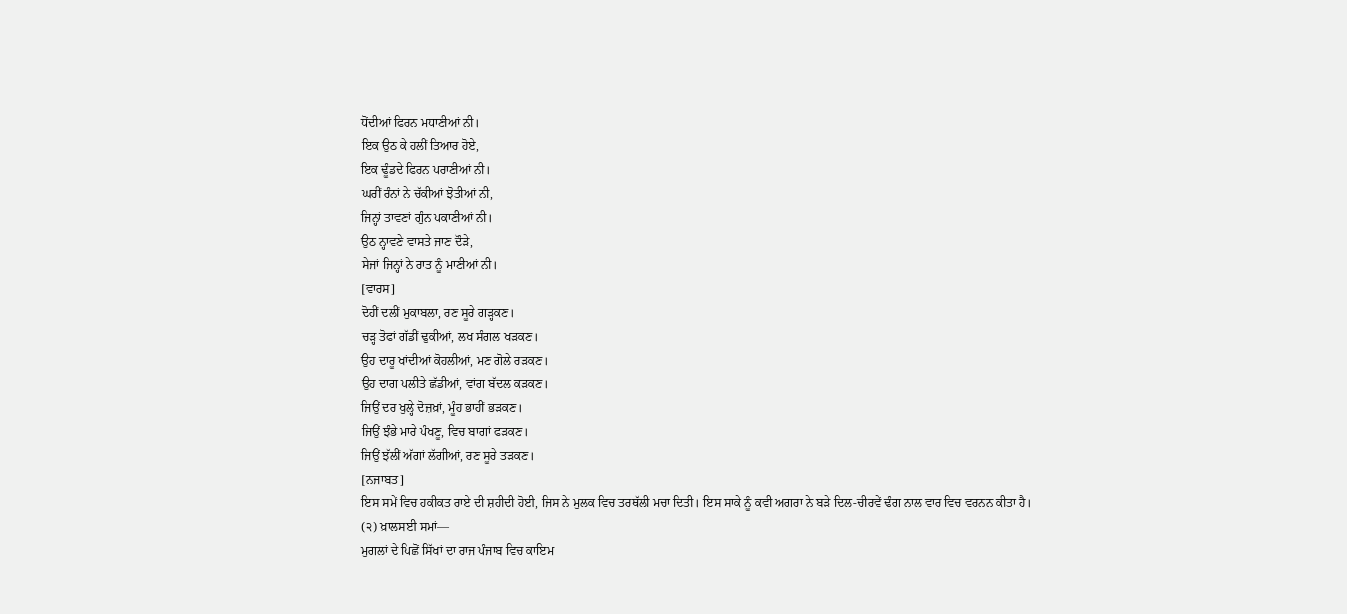ਧੋਂਦੀਆਂ ਫਿਰਨ ਮਧਾਣੀਆਂ ਨੀ।
ਇਕ ਉਠ ਕੇ ਹਲੀਂ ਤਿਆਰ ਹੋਏ,
ਇਕ ਢੂੰਡਦੇ ਫਿਰਨ ਪਰਾਣੀਆਂ ਨੀ।
ਘਰੀਂ ਰੰਨਾਂ ਨੇ ਚੱਕੀਆਂ ਝੋਤੀਆਂ ਨੀ,
ਜਿਨ੍ਹਾਂ ਤਾਵਣਾਂ ਗੁੰਨ ਪਕਾਣੀਆਂ ਨੀ।
ਉਠ ਨ੍ਹਾਵਣੇ ਵਾਸਤੇ ਜਾਣ ਦੌੜੇ,
ਸੇਜਾਂ ਜਿਨ੍ਹਾਂ ਨੇ ਰਾਤ ਨੂੰ ਮਾਣੀਆਂ ਨੀ।
[ਵਾਰਸ]
ਦੋਹੀਂ ਦਲੀਂ ਮੁਕਾਬਲਾ, ਰਣ ਸੂਰੇ ਗੜ੍ਹਕਣ।
ਚੜ੍ਹ ਤੋਫਾਂ ਗੱਡੀਂ ਢੁਕੀਆਂ, ਲਖ ਸੰਗਲ ਖੜਕਣ।
ਉਹ ਦਾਰੂ ਖਾਂਦੀਆਂ ਕੋਹਲੀਆਂ, ਮਣ ਗੋਲੇ ਰੜਕਣ।
ਉਹ ਦਾਗ ਪਲੀਤੇ ਛੱਡੀਆਂ, ਵਾਂਗ ਬੱਦਲ ਕੜਕਣ।
ਜਿਉਂ ਦਰ ਖੁਲ੍ਹੇ ਦੋਜ਼ਖ਼ਾਂ, ਮੂੰਹ ਭਾਹੀਂ ਭੜਕਣ।
ਜਿਉਂ ਝੰਭੇ ਮਾਰੇ ਪੰਖਣੂ, ਵਿਚ ਬਾਗਾਂ ਫੜਕਣ।
ਜਿਉਂ ਝੱਲੀਂ ਅੱਗਾਂ ਲੱਗੀਆਂ, ਰਣ ਸੂਰੇ ਤੜਕਣ।
[ਨਜਾਬਤ]
ਇਸ ਸਮੇਂ ਵਿਚ ਹਕੀਕਤ ਰਾਏ ਦੀ ਸ਼ਹੀਦੀ ਹੋਈ, ਜਿਸ ਨੇ ਮੁਲਕ ਵਿਚ ਤਰਥੱਲੀ ਮਚਾ ਦਿਤੀ। ਇਸ ਸਾਕੇ ਨੂੰ ਕਵੀ ਅਗਰਾ ਨੇ ਬੜੇ ਦਿਲ-ਚੀਰਵੇਂ ਢੰਗ ਨਾਲ ਵਾਰ ਵਿਚ ਵਰਨਨ ਕੀਤਾ ਹੈ।
(੨) ਖ਼ਾਲਸਈ ਸਮਾਂ—
ਮੁਗਲਾਂ ਦੇ ਪਿਛੋਂ ਸਿੱਖਾਂ ਦਾ ਰਾਜ ਪੰਜਾਬ ਵਿਚ ਕਾਇਮ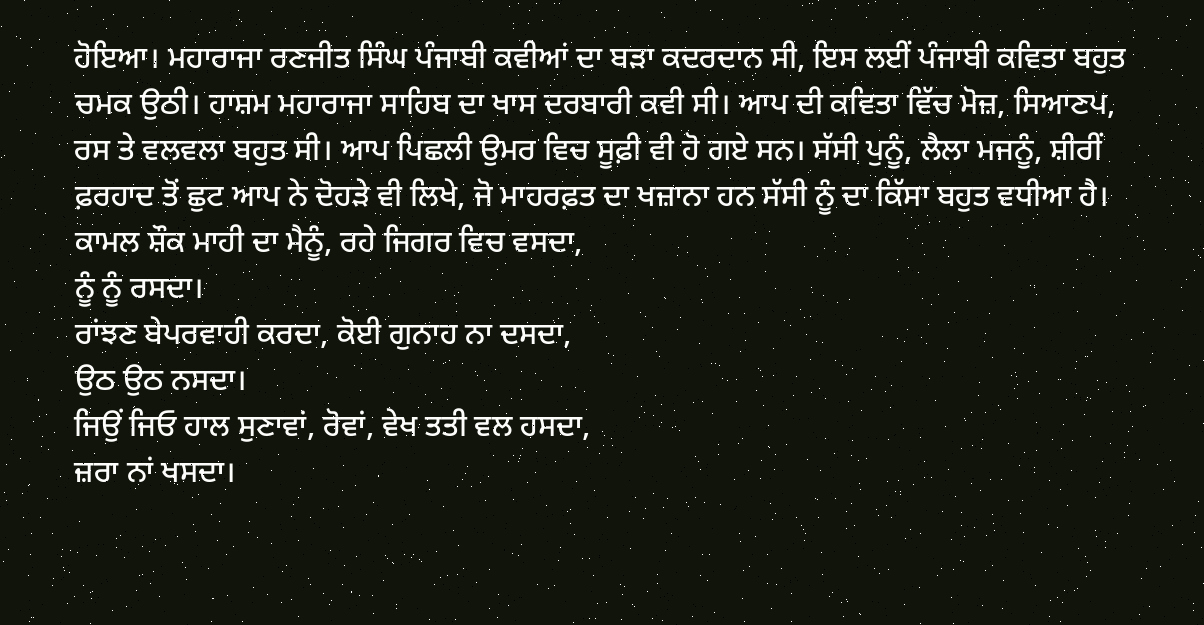ਹੋਇਆ। ਮਹਾਰਾਜਾ ਰਣਜੀਤ ਸਿੰਘ ਪੰਜਾਬੀ ਕਵੀਆਂ ਦਾ ਬੜਾ ਕਦਰਦਾਨ ਸੀ, ਇਸ ਲਈਂ ਪੰਜਾਬੀ ਕਵਿਤਾ ਬਹੁਤ ਚਮਕ ਉਠੀ। ਹਾਸ਼ਮ ਮਹਾਰਾਜਾ ਸਾਹਿਬ ਦਾ ਖਾਸ ਦਰਬਾਰੀ ਕਵੀ ਸੀ। ਆਪ ਦੀ ਕਵਿਤਾ ਵਿੱਚ ਮੋਜ਼, ਸਿਆਣਪ, ਰਸ ਤੇ ਵਲਵਲਾ ਬਹੁਤ ਸੀ। ਆਪ ਪਿਛਲੀ ਉਮਰ ਵਿਚ ਸੂਫ਼ੀ ਵੀ ਹੋ ਗਏ ਸਨ। ਸੱਸੀ ਪੁਨੂੰ, ਲੈਲਾ ਮਜਨੂੰ, ਸ਼ੀਰੀਂ ਫ਼ਰਹਾਦ ਤੋਂ ਛੁਟ ਆਪ ਨੇ ਦੋਹੜੇ ਵੀ ਲਿਖੇ, ਜੋ ਮਾਹਰਫ਼ਤ ਦਾ ਖਜ਼ਾਨਾ ਹਨ ਸੱਸੀ ਨੂੰ ਦਾ ਕਿੱਸਾ ਬਹੁਤ ਵਧੀਆ ਹੈ।
ਕਾਮਲ ਸ਼ੌਕ ਮਾਹੀ ਦਾ ਮੈਨੂੰ, ਰਹੇ ਜਿਗਰ ਵਿਚ ਵਸਦਾ,
ਨੂੰ ਨੂੰ ਰਸਦਾ।
ਰਾਂਝਣ ਬੇਪਰਵਾਹੀ ਕਰਦਾ, ਕੋਈ ਗੁਨਾਹ ਨਾ ਦਸਦਾ,
ਉਠ ਉਠ ਨਸਦਾ।
ਜਿਉਂ ਜਿਓ ਹਾਲ ਸੁਣਾਵਾਂ, ਰੋਵਾਂ, ਵੇਖ ਤਤੀ ਵਲ ਹਸਦਾ,
ਜ਼ਰਾ ਨਾਂ ਖਸਦਾ।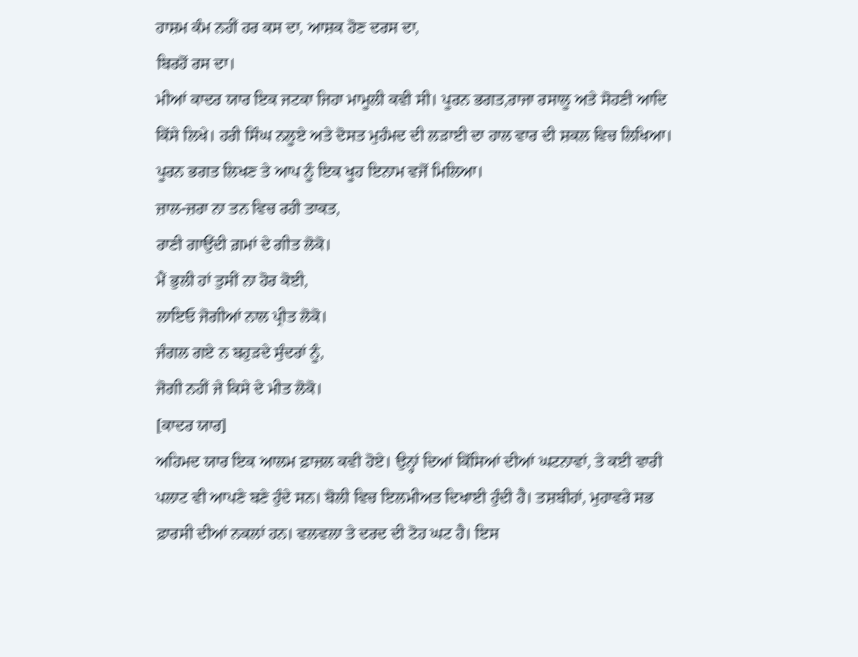ਹਾਸ਼ਮ ਕੰਮ ਨਹੀਂ ਹਰ ਕਸ ਦਾ, ਆਸ਼ਕ ਹੋਣ ਦਰਸ ਦਾ,
ਬਿਰਹੋਂ ਰਸ ਦਾ।
ਮੀਆਂ ਕਾਦਰ ਯਾਰ ਇਕ ਜਟਕਾ ਜਿਹਾ ਮਾਮੂਲੀ ਕਵੀ ਸੀ। ਪੂਰਨ ਭਗਤ,ਰਾਜਾ ਰਸਾਲੂ ਅਤੇ ਸੋਹਣੀ ਆਦਿ ਕਿੱਸੇ ਲਿਖੇ। ਹਰੀ ਸਿੰਘ ਨਲੂਏ ਅਤੇ ਦੋਸਤ ਮੁਹੰਮਦ ਦੀ ਲੜਾਈ ਦਾ ਹਾਲ ਵਾਰ ਦੀ ਸ਼ਕਲ ਵਿਚ ਲਿਖਿਆ। ਪੂਰਨ ਭਗਤ ਲਿਖਣ ਤੇ ਆਪ ਨੂੰ ਇਕ ਖੂਹ ਇਨਾਮ ਵਜੋਂ ਮਿਲਿਆ।
ਜ਼ਾਲ-ਜ਼ਰਾ ਨਾ ਤਨ ਵਿਚ ਰਹੀ ਤਾਕਤ,
ਰਾਣੀ ਗਾਉਂਦੀ ਗ਼ਮਾਂ ਦੇ ਗੀਤ ਲੋਕੋ।
ਮੈਂ ਭੁਲੀ ਹਾਂ ਤੁਸੀਂ ਨਾ ਹੋਰ ਕੋਈ,
ਲਾਇਓ ਜੋਗੀਆਂ ਨਾਲ ਪ੍ਰੀਤ ਲੋਕੋ।
ਜੰਗਲ ਗਏ ਨ ਬਹੁੜਦੇ ਸੁੰਦਰਾਂ ਨੂੰ,
ਜੋਗੀ ਨਹੀਂ ਜੇ ਕਿਸੇ ਦੇ ਮੀਤ ਲੋਕੋ।
[ਕਾਦਰ ਯਾਰ]
ਅਹਿਮਦ ਯਾਰ ਇਕ ਆਲਮ ਫ਼ਾਜ਼ਲ ਕਵੀ ਹੋਏ। ਉਨ੍ਹਾਂ ਦਿਆਂ ਕਿੱਸਿਆਂ ਦੀਆਂ ਘਟਨਾਵਾਂ, ਤੇ ਕਈ ਵਾਰੀ ਪਲਾਟ ਵੀ ਆਪਣੇ ਬਣੇ ਹੁੰਦੇ ਸਨ। ਬੋਲੀ ਵਿਚ ਇਲਮੀਅਤ ਦਿਖਾਈ ਹੁੰਦੀ ਹੈ। ਤਸ਼ਬੀਹਾਂ, ਮੁਹਾਵਰੇ ਸਭ ਫ਼ਾਰਸੀ ਦੀਆਂ ਨਕਲਾਂ ਹਨ। ਵਲਵਲਾ ਤੇ ਦਰਦ ਦੀ ਟੋਹ ਘਟ ਹੈ। ਇਸ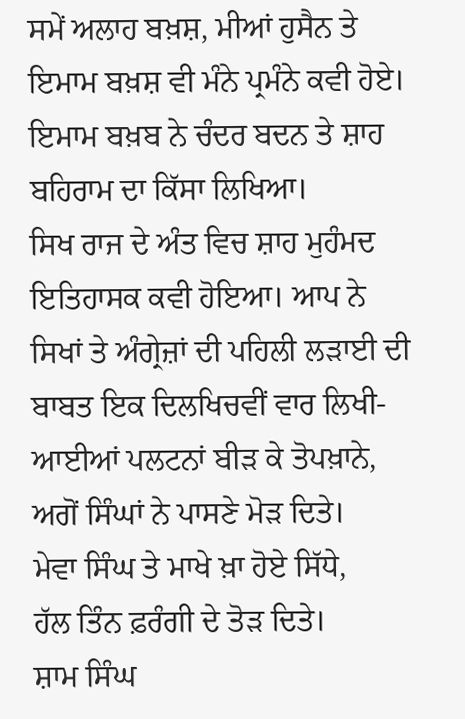ਸਮੇਂ ਅਲਾਹ ਬਖ਼ਸ਼, ਮੀਆਂ ਹੁਸੈਨ ਤੇ ਇਮਾਮ ਬਖ਼ਸ਼ ਵੀ ਮੰਨੇ ਪ੍ਰਮੰਨੇ ਕਵੀ ਹੋਏ। ਇਮਾਮ ਬਖ਼ਬ ਨੇ ਚੰਦਰ ਬਦਨ ਤੇ ਸ਼ਾਹ ਬਹਿਰਾਮ ਦਾ ਕਿੱਸਾ ਲਿਖਿਆ।
ਸਿਖ ਰਾਜ ਦੇ ਅੰਤ ਵਿਚ ਸ਼ਾਹ ਮੁਹੰਮਦ ਇਤਿਹਾਸਕ ਕਵੀ ਹੋਇਆ। ਆਪ ਨੇ ਸਿਖਾਂ ਤੇ ਅੰਗ੍ਰੇਜ਼ਾਂ ਦੀ ਪਹਿਲੀ ਲੜਾਈ ਦੀ ਬਾਬਤ ਇਕ ਦਿਲਖਿਚਵੀਂ ਵਾਰ ਲਿਖੀ-
ਆਈਆਂ ਪਲਟਨਾਂ ਬੀੜ ਕੇ ਤੋਪਖ਼ਾਨੇ,
ਅਗੋਂ ਸਿੰਘਾਂ ਨੇ ਪਾਸਣੇ ਮੋੜ ਦਿਤੇ।
ਮੇਵਾ ਸਿੰਘ ਤੇ ਮਾਖੇ ਖ਼ਾ ਹੋਏ ਸਿੱਧੇ,
ਹੱਲ ਤਿੰਨ ਫ਼ਰੰਗੀ ਦੇ ਤੋੜ ਦਿਤੇ।
ਸ਼ਾਮ ਸਿੰਘ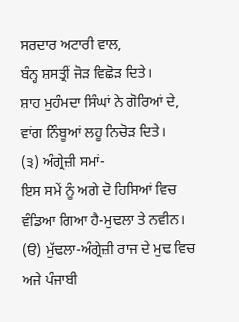ਸਰਦਾਰ ਅਟਾਰੀ ਵਾਲ,
ਬੰਨ੍ਹ ਸ਼ਸਤ੍ਰੀਂ ਜੋੜ ਵਿਛੋੜ ਦਿਤੇ।
ਸ਼ਾਹ ਮੁਹੰਮਦਾ ਸਿੰਘਾਂ ਨੇ ਗੋਰਿਆਂ ਦੇ,
ਵਾਂਗ ਨਿੰਬੂਆਂ ਲਹੂ ਨਿਚੋੜ ਦਿਤੇ।
(੩) ਅੰਗ੍ਰੇਜ਼ੀ ਸਮਾਂ-
ਇਸ ਸਮੇਂ ਨੂੰ ਅਗੇ ਦੋ ਹਿਸਿਆਂ ਵਿਚ ਵੰਡਿਆ ਗਿਆ ਹੈ-ਮੁਢਲਾ ਤੇ ਨਵੀਨ।
(ੳ) ਮੁੱਢਲਾ-ਅੰਗ੍ਰੇਜ਼ੀ ਰਾਜ ਦੇ ਮੁਢ ਵਿਚ ਅਜੇ ਪੰਜਾਬੀ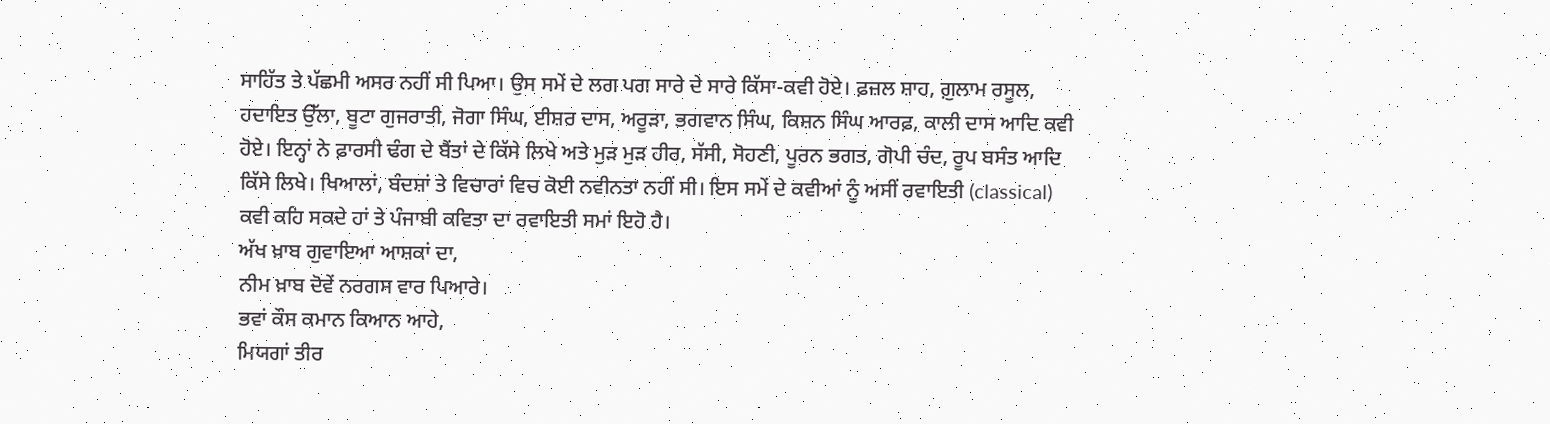ਸਾਹਿੱਤ ਤੇ ਪੱਛਮੀ ਅਸਰ ਨਹੀਂ ਸੀ ਪਿਆ। ਉਸ ਸਮੇਂ ਦੇ ਲਗ ਪਗ ਸਾਰੇ ਦੇ ਸਾਰੇ ਕਿੱਸਾ-ਕਵੀ ਹੋਏ। ਫ਼ਜ਼ਲ ਸ਼ਾਹ, ਗ਼ੁਲਾਮ ਰਸੂਲ, ਹਦਾਇਤ ਉੱਲਾ, ਬੂਟਾ ਗੁਜਰਾਤੀ, ਜੋਗਾ ਸਿੰਘ, ਈਸ਼ਰ ਦਾਸ, ਅਰੂੜਾ, ਭਗਵਾਨ ਸਿੰਘ, ਕਿਸ਼ਨ ਸਿੰਘ ਆਰਫ਼, ਕਾਲੀ ਦਾਸ ਆਦਿ ਕਵੀ ਹੋਏ। ਇਨ੍ਹਾਂ ਨੇ ਫ਼ਾਰਸੀ ਢੰਗ ਦੇ ਬੈਂਤਾਂ ਦੇ ਕਿੱਸੇ ਲਿਖੇ ਅਤੇ ਮੁੜ ਮੁੜ ਹੀਰ, ਸੱਸੀ, ਸੋਹਣੀ, ਪੂਰਨ ਭਗਤ, ਗੋਪੀ ਚੰਦ, ਰੂਪ ਬਸੰਤ ਆਦਿ ਕਿੱਸੇ ਲਿਖੇ। ਖਿਆਲਾਂ, ਬੰਦਸ਼ਾਂ ਤੇ ਵਿਚਾਰਾਂ ਵਿਚ ਕੋਈ ਨਵੀਨਤਾ ਨਹੀਂ ਸੀ। ਇਸ ਸਮੇਂ ਦੇ ਕਵੀਆਂ ਨੂੰ ਅਸੀਂ ਰਵਾਇਤੀ (classical) ਕਵੀ ਕਹਿ ਸਕਦੇ ਹਾਂ ਤੇ ਪੰਜਾਬੀ ਕਵਿਤਾ ਦਾ ਰਵਾਇਤੀ ਸਮਾਂ ਇਹੋ ਹੈ।
ਅੱਖ ਖ਼ਾਬ ਗੁਵਾਇਆ ਆਸ਼ਕਾਂ ਦਾ,
ਨੀਮ ਖ਼ਾਬ ਦੋਵੇਂ ਨਰਗਸ ਵਾਰ ਪਿਆਰੇ।
ਭਵਾਂ ਕੌਸ ਕਮਾਨ ਕਿਆਨ ਆਹੇ,
ਮਿਯਗਾਂ ਤੀਰ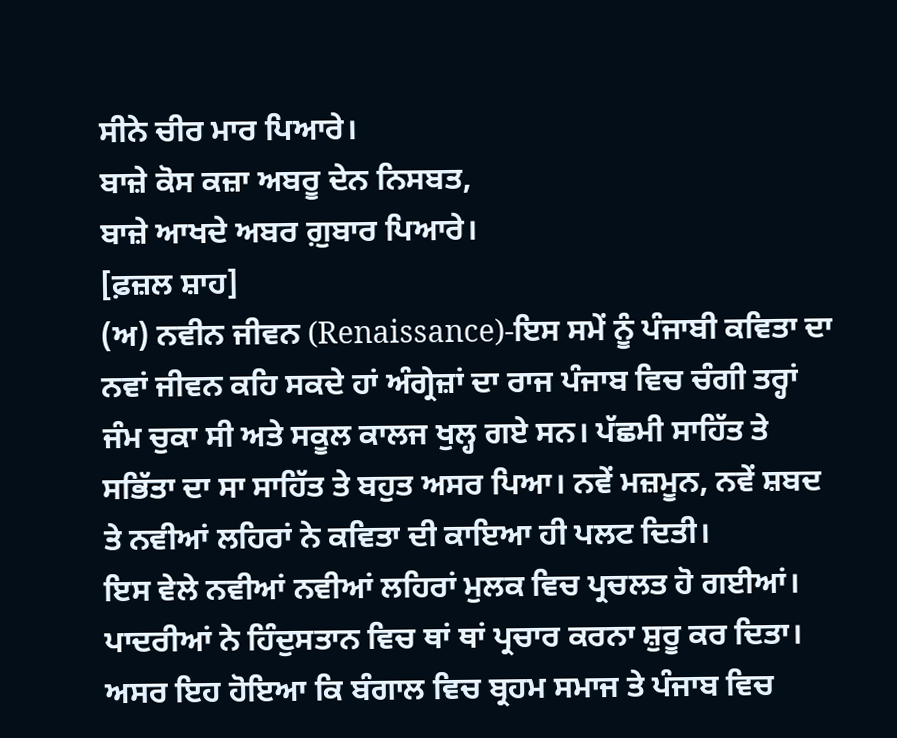ਸੀਨੇ ਚੀਰ ਮਾਰ ਪਿਆਰੇ।
ਬਾਜ਼ੇ ਕੋਸ ਕਜ਼ਾ ਅਬਰੂ ਦੇਨ ਨਿਸਬਤ,
ਬਾਜ਼ੇ ਆਖਦੇ ਅਬਰ ਗ਼ੁਬਾਰ ਪਿਆਰੇ।
[ਫ਼ਜ਼ਲ ਸ਼ਾਹ]
(ਅ) ਨਵੀਨ ਜੀਵਨ (Renaissance)-ਇਸ ਸਮੇਂ ਨੂੰ ਪੰਜਾਬੀ ਕਵਿਤਾ ਦਾ ਨਵਾਂ ਜੀਵਨ ਕਹਿ ਸਕਦੇ ਹਾਂ ਅੰਗ੍ਰੇਜ਼ਾਂ ਦਾ ਰਾਜ ਪੰਜਾਬ ਵਿਚ ਚੰਗੀ ਤਰ੍ਹਾਂ ਜੰਮ ਚੁਕਾ ਸੀ ਅਤੇ ਸਕੂਲ ਕਾਲਜ ਖੁਲ੍ਹ ਗਏ ਸਨ। ਪੱਛਮੀ ਸਾਹਿੱਤ ਤੇ ਸਭਿੱਤਾ ਦਾ ਸਾ ਸਾਹਿੱਤ ਤੇ ਬਹੁਤ ਅਸਰ ਪਿਆ। ਨਵੇਂ ਮਜ਼ਮੂਨ, ਨਵੇਂ ਸ਼ਬਦ ਤੇ ਨਵੀਆਂ ਲਹਿਰਾਂ ਨੇ ਕਵਿਤਾ ਦੀ ਕਾਇਆ ਹੀ ਪਲਟ ਦਿਤੀ।
ਇਸ ਵੇਲੇ ਨਵੀਆਂ ਨਵੀਆਂ ਲਹਿਰਾਂ ਮੁਲਕ ਵਿਚ ਪ੍ਰਚਲਤ ਹੋ ਗਈਆਂ। ਪਾਦਰੀਆਂ ਨੇ ਹਿੰਦੁਸਤਾਨ ਵਿਚ ਥਾਂ ਥਾਂ ਪ੍ਰਚਾਰ ਕਰਨਾ ਸ਼ੁਰੂ ਕਰ ਦਿਤਾ। ਅਸਰ ਇਹ ਹੋਇਆ ਕਿ ਬੰਗਾਲ ਵਿਚ ਬ੍ਰਹਮ ਸਮਾਜ ਤੇ ਪੰਜਾਬ ਵਿਚ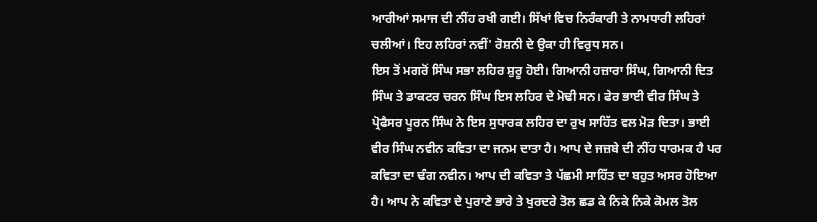ਆਰੀਆਂ ਸਮਾਜ ਦੀ ਨੀਂਹ ਰਖੀ ਗਈ। ਸਿੱਖਾਂ ਵਿਚ ਨਿਰੰਕਾਰੀ ਤੇ ਨਾਮਧਾਰੀ ਲਹਿਰਾਂ ਚਲੀਆਂ। ਇਹ ਲਹਿਰਾਂ ਨਵੀਂ' ਰੋਸ਼ਨੀ ਦੇ ਉਕਾ ਹੀ ਵਿਰੁਧ ਸਨ।
ਇਸ ਤੋਂ ਮਗਰੋਂ ਸਿੰਘ ਸਭਾ ਲਹਿਰ ਸ਼ੁਰੂ ਹੋਈ। ਗਿਆਨੀ ਹਜ਼ਾਰਾ ਸਿੰਘ, ਗਿਆਨੀ ਦਿਤ ਸਿੰਘ ਤੇ ਡਾਕਟਰ ਚਰਨ ਸਿੰਘ ਇਸ ਲਹਿਰ ਦੇ ਮੋਢੀ ਸਨ। ਫੇਰ ਭਾਈ ਵੀਰ ਸਿੰਘ ਤੇ ਪ੍ਰੋਫੈਸਰ ਪੂਰਨ ਸਿੰਘ ਨੇ ਇਸ ਸੁਧਾਰਕ ਲਹਿਰ ਦਾ ਰੁਖ ਸਾਹਿੱਤ ਵਲ ਮੋੜ ਦਿਤਾ। ਭਾਈ ਵੀਰ ਸਿੰਘ ਨਵੀਨ ਕਵਿਤਾ ਦਾ ਜਨਮ ਦਾਤਾ ਹੈ। ਆਪ ਦੇ ਜਜ਼ਬੇ ਦੀ ਨੀਂਹ ਧਾਰਮਕ ਹੈ ਪਰ ਕਵਿਤਾ ਦਾ ਢੰਗ ਨਵੀਨ। ਆਪ ਦੀ ਕਵਿਤਾ ਤੇ ਪੱਛਮੀ ਸਾਹਿੱਤ ਦਾ ਬਹੁਤ ਅਸਰ ਹੋਇਆ ਹੈ। ਆਪ ਨੇ ਕਵਿਤਾ ਦੇ ਪੁਰਾਣੇ ਭਾਰੇ ਤੇ ਖੁਰਦਰੇ ਤੋਲ ਛਡ ਕੇ ਨਿਕੇ ਨਿਕੇ ਕੋਮਲ ਤੋਲ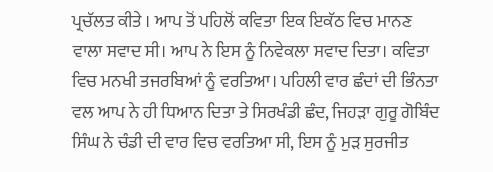ਪ੍ਰਚੱਲਤ ਕੀਤੇ । ਆਪ ਤੋਂ ਪਹਿਲੋਂ ਕਵਿਤਾ ਇਕ ਇਕੱਠ ਵਿਚ ਮਾਨਣ ਵਾਲਾ ਸਵਾਦ ਸੀ। ਆਪ ਨੇ ਇਸ ਨੂੰ ਨਿਵੇਕਲਾ ਸਵਾਦ ਦਿਤਾ। ਕਵਿਤਾ ਵਿਚ ਮਨਖੀ ਤਜਰਬਿਆਂ ਨੂੰ ਵਰਤਿਆ। ਪਹਿਲੀ ਵਾਰ ਛੰਦਾਂ ਦੀ ਭਿੰਨਤਾ ਵਲ ਆਪ ਨੇ ਹੀ ਧਿਆਨ ਦਿਤਾ ਤੇ ਸਿਰਖੰਡੀ ਛੰਦ, ਜਿਹੜਾ ਗੁਰੂ ਗੋਬਿੰਦ ਸਿੰਘ ਨੇ ਚੰਡੀ ਦੀ ਵਾਰ ਵਿਚ ਵਰਤਿਆ ਸੀ, ਇਸ ਨੂੰ ਮੁੜ ਸੁਰਜੀਤ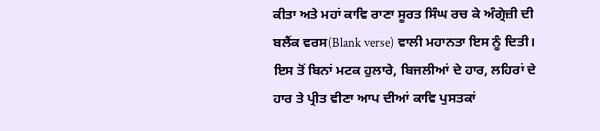ਕੀਤਾ ਅਤੇ ਮਹਾਂ ਕਾਵਿ ਰਾਣਾ ਸੂਰਤ ਸਿੰਘ ਰਚ ਕੇ ਅੰਗ੍ਰੇਜ਼ੀ ਦੀ ਬਲੈਂਕ ਵਰਸ(Blank verse) ਵਾਲੀ ਮਹਾਨਤਾ ਇਸ ਨੂੰ ਦਿਤੀ। ਇਸ ਤੋਂ ਬਿਨਾਂ ਮਟਕ ਹੁਲਾਰੇ, ਬਿਜਲੀਆਂ ਦੇ ਹਾਰ, ਲਹਿਰਾਂ ਦੇ ਹਾਰ ਤੇ ਪ੍ਰੀਤ ਵੀਣਾ ਆਪ ਦੀਆਂ ਕਾਵਿ ਪੁਸਤਕਾਂ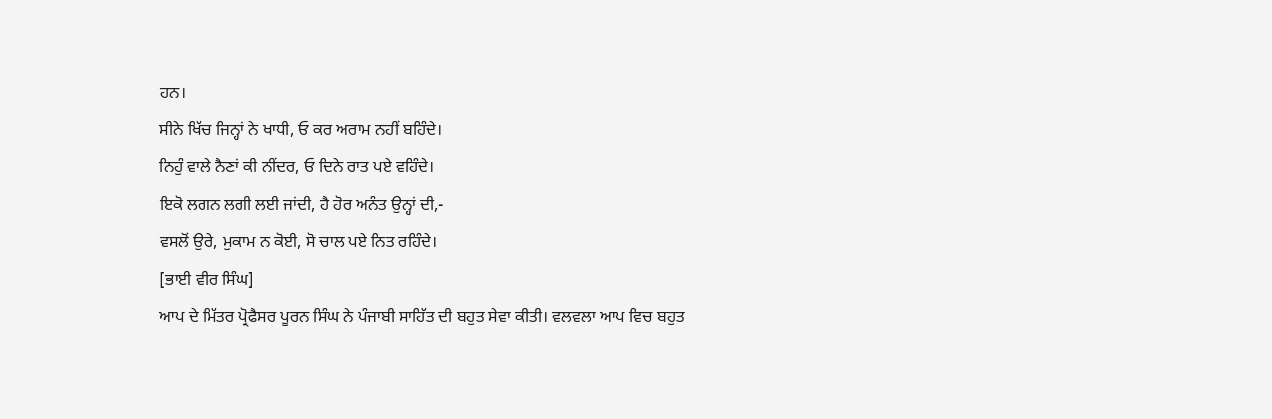ਹਨ।
ਸੀਨੇ ਖਿੱਚ ਜਿਨ੍ਹਾਂ ਨੇ ਖਾਧੀ, ਓ ਕਰ ਅਰਾਮ ਨਹੀਂ ਬਹਿੰਦੇ।
ਨਿਹੁੰ ਵਾਲੇ ਨੈਣਾਂ ਕੀ ਨੀਂਦਰ, ਓ ਦਿਨੇ ਰਾਤ ਪਏ ਵਹਿੰਦੇ।
ਇਕੋ ਲਗਨ ਲਗੀ ਲਈ ਜਾਂਦੀ, ਹੈ ਹੋਰ ਅਨੰਤ ਉਨ੍ਹਾਂ ਦੀ,-
ਵਸਲੋਂ ਉਰੇ, ਮੁਕਾਮ ਨ ਕੋਈ, ਸੋ ਚਾਲ ਪਏ ਨਿਤ ਰਹਿੰਦੇ।
[ਭਾਈ ਵੀਰ ਸਿੰਘ]
ਆਪ ਦੇ ਮਿੱਤਰ ਪ੍ਰੋਫੈਸਰ ਪੂਰਨ ਸਿੰਘ ਨੇ ਪੰਜਾਬੀ ਸਾਹਿੱਤ ਦੀ ਬਹੁਤ ਸੇਵਾ ਕੀਤੀ। ਵਲਵਲਾ ਆਪ ਵਿਚ ਬਹੁਤ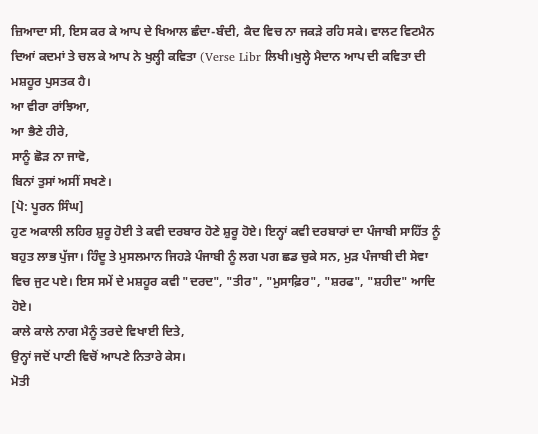ਜ਼ਿਆਦਾ ਸੀ, ਇਸ ਕਰ ਕੇ ਆਪ ਦੇ ਖਿਆਲ ਛੰਦਾ-ਬੰਦੀ, ਕੈਦ ਵਿਚ ਨਾ ਜਕੜੇ ਰਹਿ ਸਕੇ। ਵਾਲਟ ਵਿਟਮੈਨ ਦਿਆਂ ਕਦਮਾਂ ਤੇ ਚਲ ਕੇ ਆਪ ਨੇ ਖੁਲ੍ਹੀ ਕਵਿਤਾ (Verse Libr ਲਿਖੀ।ਖੁਲ੍ਹੇ ਮੈਦਾਨ ਆਪ ਦੀ ਕਵਿਤਾ ਦੀ ਮਸ਼ਹੂਰ ਪੁਸਤਕ ਹੈ।
ਆ ਵੀਰਾ ਰਾਂਝਿਆ,
ਆ ਭੈਣੇ ਹੀਰੇ,
ਸਾਨੂੰ ਛੋੜ ਨਾ ਜਾਵੋ,
ਬਿਨਾਂ ਤੁਸਾਂ ਅਸੀਂ ਸਖਣੇ।
[ਪੋ: ਪੂਰਨ ਸਿੰਘ]
ਹੁਣ ਅਕਾਲੀ ਲਹਿਰ ਸ਼ੁਰੂ ਹੋਈ ਤੇ ਕਵੀ ਦਰਬਾਰ ਹੋਣੇ ਸ਼ੁਰੂ ਹੋਏ। ਇਨ੍ਹਾਂ ਕਵੀ ਦਰਬਾਰਾਂ ਦਾ ਪੰਜਾਬੀ ਸਾਹਿੱਤ ਨੂੰ ਬਹੁਤ ਲਾਭ ਪੁੱਜਾ। ਹਿੰਦੂ ਤੇ ਮੁਸਲਮਾਨ ਜਿਹੜੇ ਪੰਜਾਬੀ ਨੂੰ ਲਗ ਪਗ ਛਡ ਚੁਕੇ ਸਨ, ਮੁੜ ਪੰਜਾਬੀ ਦੀ ਸੇਵਾ ਵਿਚ ਜੁਟ ਪਏ। ਇਸ ਸਮੇਂ ਦੇ ਮਸ਼ਹੂਰ ਕਵੀ "ਦਰਦ", "ਤੀਰ", "ਮੁਸਾਫ਼ਿਰ", "ਸ਼ਰਫ", "ਸ਼ਹੀਦ" ਆਦਿ ਹੋਏ।
ਕਾਲੇ ਕਾਲੇ ਨਾਗ ਮੈਨੂੰ ਤਰਦੇ ਵਿਖਾਈ ਦਿਤੇ,
ਉਨ੍ਹਾਂ ਜਦੋਂ ਪਾਣੀ ਵਿਚੋਂ ਆਪਣੇ ਨਿਤਾਰੇ ਕੇਸ।
ਮੋਤੀ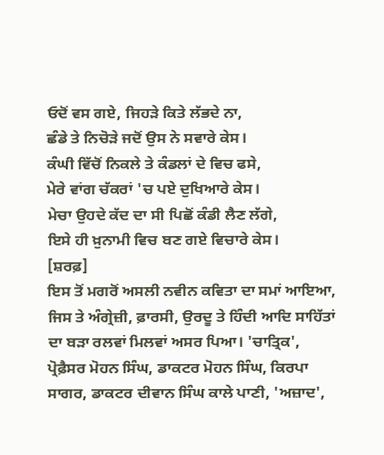ਓਦੋਂ ਵਸ ਗਏ, ਜਿਹੜੇ ਕਿਤੇ ਲੱਭਦੇ ਨਾ,
ਛੰਡੇ ਤੇ ਨਿਚੋੜੇ ਜਦੋਂ ਉਸ ਨੇ ਸਵਾਰੇ ਕੇਸ।
ਕੰਘੀ ਵਿੱਚੋਂ ਨਿਕਲੇ ਤੇ ਕੰਡਲਾਂ ਦੇ ਵਿਚ ਫਸੇ,
ਮੇਰੇ ਵਾਂਗ ਚੱਕਰਾਂ 'ਚ ਪਏ ਦੁਖਿਆਰੇ ਕੇਸ।
ਮੇਚਾ ਉਹਦੇ ਕੱਦ ਦਾ ਸੀ ਪਿਛੋਂ ਕੰਡੀ ਲੈਣ ਲੱਗੇ,
ਇਸੇ ਹੀ ਖ਼ੁਨਾਮੀ ਵਿਚ ਬਣ ਗਏ ਵਿਚਾਰੇ ਕੇਸ।
[ਸ਼ਰਫ਼]
ਇਸ ਤੋਂ ਮਗਰੋਂ ਅਸਲੀ ਨਵੀਨ ਕਵਿਤਾ ਦਾ ਸਮਾਂ ਆਇਆ, ਜਿਸ ਤੇ ਅੰਗ੍ਰੇਜ਼ੀ, ਫ਼ਾਰਸੀ, ਉਰਦੂ ਤੇ ਹਿੰਦੀ ਆਦਿ ਸਾਹਿੱਤਾਂ ਦਾ ਬੜਾ ਰਲਵਾਂ ਮਿਲਵਾਂ ਅਸਰ ਪਿਆ। 'ਚਾਤ੍ਰਿਕ', ਪ੍ਰੋਫ਼ੈਸਰ ਮੋਹਨ ਸਿੰਘ, ਡਾਕਟਰ ਮੋਹਨ ਸਿੰਘ, ਕਿਰਪਾ ਸਾਗਰ, ਡਾਕਟਰ ਦੀਵਾਨ ਸਿੰਘ ਕਾਲੇ ਪਾਣੀ, 'ਅਜ਼ਾਦ',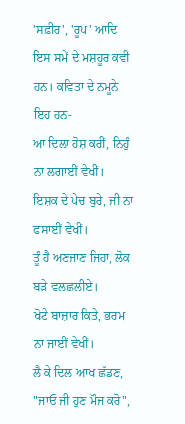'ਸਫ਼ੀਰ', 'ਰੂਪ' ਆਦਿ ਇਸ ਸਮੇਂ ਦੇ ਮਸ਼ਹੂਰ ਕਵੀ ਹਨ। ਕਵਿਤਾ ਦੇ ਨਮੂਨੇ ਇਹ ਹਨ-
ਆ ਦਿਲਾ ਹੋਸ਼ ਕਰੀਂ, ਨਿਹੁੰ ਨਾ ਲਗਾਈਂ ਵੇਖੀਂ।
ਇਸ਼ਕ ਦੇ ਪੇਚ ਬੁਰੇ, ਜੀ ਨਾ ਫਸਾਈਂ ਵੇਖੀਂ।
ਤੂੰ ਹੈ ਅਣਜਾਣ ਜਿਹਾ, ਲੋਕ ਬੜੇ ਵਲਛਲੀਏ।
ਖੋਟੇ ਬਾਜ਼ਾਰ ਕਿਤੇ, ਭਰਮ ਨਾ ਜਾਈਂ ਵੇਖੀਂ।
ਲੈ ਕੇ ਦਿਲ ਆਖ ਛੱਡਣ, "ਜਾਓ ਜੀ ਹੁਣ ਮੌਜ ਕਰੋ",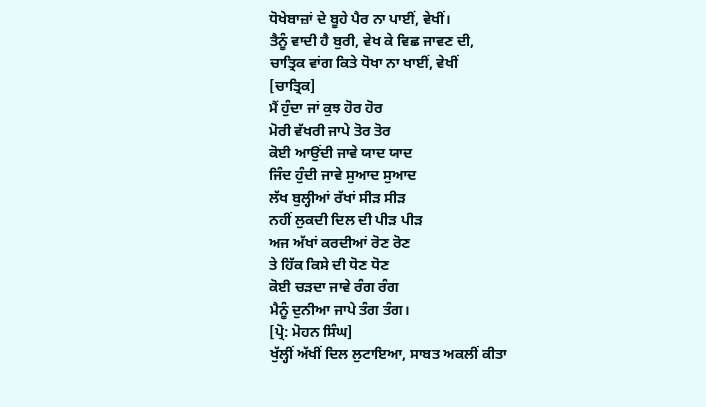ਧੋਖੇਬਾਜ਼ਾਂ ਦੇ ਬੂਹੇ ਪੈਰ ਨਾ ਪਾਈਂ, ਵੇਖੀਂ।
ਤੈਨੂੰ ਵਾਦੀ ਹੈ ਬੁਰੀ, ਵੇਖ ਕੇ ਵਿਛ ਜਾਵਣ ਦੀ,
ਚਾਤ੍ਰਿਕ ਵਾਂਗ ਕਿਤੇ ਧੋਖਾ ਨਾ ਖਾਈਂ, ਵੇਖੀਂ
[ਚਾਤ੍ਰਿਕ]
ਮੈਂ ਹੁੰਦਾ ਜਾਂ ਕੁਝ ਹੋਰ ਹੋਰ
ਮੋਰੀ ਵੱਖਰੀ ਜਾਪੇ ਤੋਰ ਤੋਰ
ਕੋਈ ਆਉਂਦੀ ਜਾਵੇ ਯਾਦ ਯਾਦ
ਜਿੰਦ ਹੁੰਦੀ ਜਾਵੇ ਸੁਆਦ ਸੁਆਦ
ਲੱਖ ਬੁਲ੍ਹੀਆਂ ਰੱਖਾਂ ਸੀੜ ਸੀੜ
ਨਹੀਂ ਲੁਕਦੀ ਦਿਲ ਦੀ ਪੀੜ ਪੀੜ
ਅਜ ਅੱਖਾਂ ਕਰਦੀਆਂ ਰੋਣ ਰੋਣ
ਤੇ ਹਿੱਕ ਕਿਸੇ ਦੀ ਧੋਣ ਧੋਣ
ਕੋਈ ਚੜਦਾ ਜਾਵੇ ਰੰਗ ਰੰਗ
ਮੈਨੂੰ ਦੁਨੀਆ ਜਾਪੇ ਤੰਗ ਤੰਗ।
[ਪ੍ਰੋ: ਮੋਹਨ ਸਿੰਘ]
ਖੁੱਲ੍ਹੀਂ ਅੱਖੀਂ ਦਿਲ ਲੁਟਾਇਆ, ਸਾਬਤ ਅਕਲੀਂ ਕੀਤਾ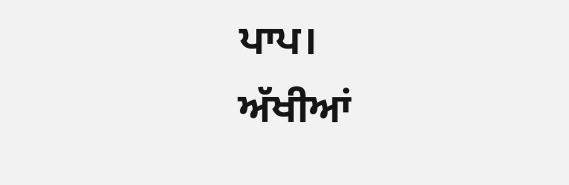ਪਾਪ।
ਅੱਖੀਆਂ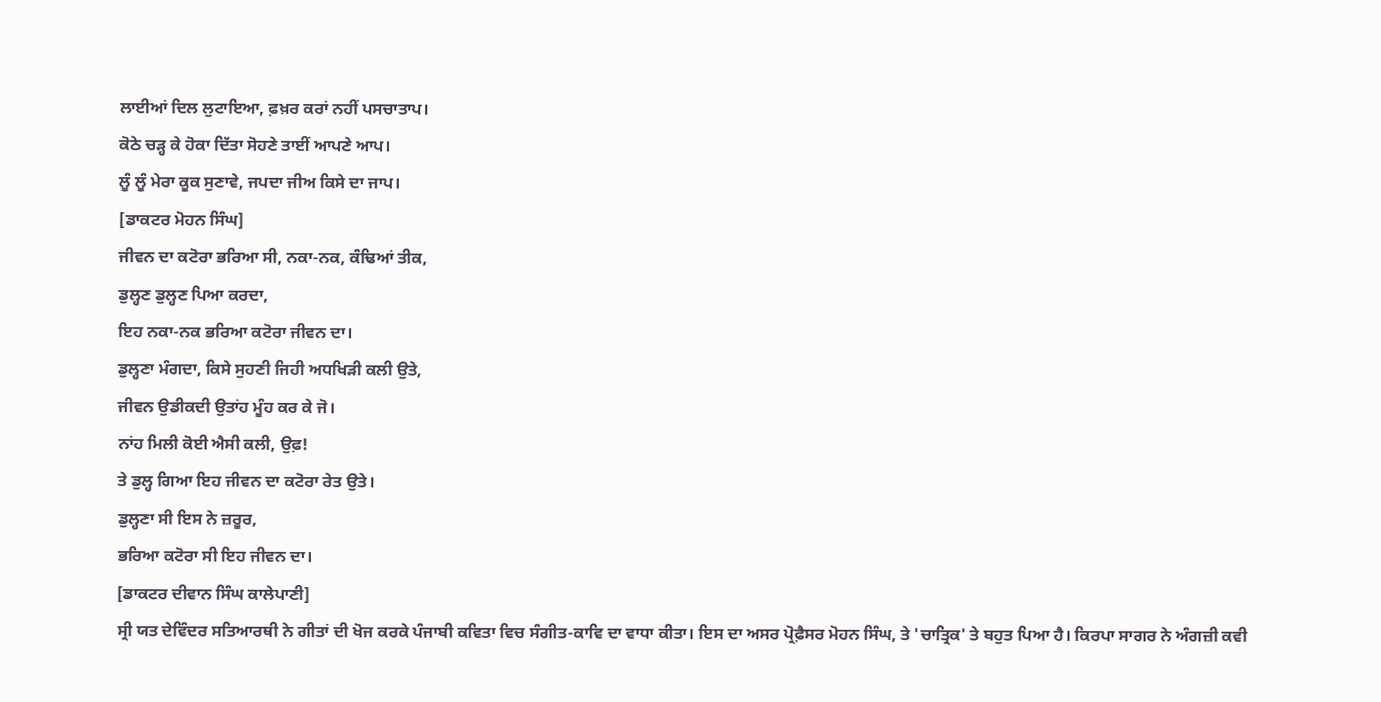ਲਾਈਆਂ ਦਿਲ ਲੁਟਾਇਆ, ਫ਼ਖ਼ਰ ਕਰਾਂ ਨਹੀਂ ਪਸਚਾਤਾਪ।
ਕੋਠੇ ਚੜ੍ਹ ਕੇ ਹੋਕਾ ਦਿੱਤਾ ਸੋਹਣੇ ਤਾਈਂ ਆਪਣੇ ਆਪ।
ਲੂੰ ਲੂੰ ਮੇਰਾ ਕੂਕ ਸੁਣਾਵੇ, ਜਪਦਾ ਜੀਅ ਕਿਸੇ ਦਾ ਜਾਪ।
[ਡਾਕਟਰ ਮੋਹਨ ਸਿੰਘ]
ਜੀਵਨ ਦਾ ਕਟੋਰਾ ਭਰਿਆ ਸੀ, ਨਕਾ-ਨਕ, ਕੰਢਿਆਂ ਤੀਕ,
ਡੁਲ੍ਹਣ ਡੁਲ੍ਹਣ ਪਿਆ ਕਰਦਾ,
ਇਹ ਨਕਾ-ਨਕ ਭਰਿਆ ਕਟੋਰਾ ਜੀਵਨ ਦਾ।
ਡੁਲ੍ਹਣਾ ਮੰਗਦਾ, ਕਿਸੇ ਸੁਹਣੀ ਜਿਹੀ ਅਧਖਿੜੀ ਕਲੀ ਉਤੇ,
ਜੀਵਨ ਉਡੀਕਦੀ ਉਤਾਂਹ ਮੂੰਹ ਕਰ ਕੇ ਜੋ।
ਨਾਂਹ ਮਿਲੀ ਕੋਈ ਐਸੀ ਕਲੀ, ਉਫ਼!
ਤੇ ਡੁਲ੍ਹ ਗਿਆ ਇਹ ਜੀਵਨ ਦਾ ਕਟੋਰਾ ਰੇਤ ਉਤੇ।
ਡੁਲ੍ਹਣਾ ਸੀ ਇਸ ਨੇ ਜ਼ਰੂਰ,
ਭਰਿਆ ਕਟੋਰਾ ਸੀ ਇਹ ਜੀਵਨ ਦਾ।
[ਡਾਕਟਰ ਦੀਵਾਨ ਸਿੰਘ ਕਾਲੇਪਾਣੀ]
ਸ੍ਰੀ ਯਤ ਦੇਵਿੰਦਰ ਸਤਿਆਰਥੀ ਨੇ ਗੀਤਾਂ ਦੀ ਖੋਜ ਕਰਕੇ ਪੰਜਾਬੀ ਕਵਿਤਾ ਵਿਚ ਸੰਗੀਤ-ਕਾਵਿ ਦਾ ਵਾਧਾ ਕੀਤਾ। ਇਸ ਦਾ ਅਸਰ ਪ੍ਰੋਫ਼ੈਸਰ ਮੋਹਨ ਸਿੰਘ, ਤੇ 'ਚਾਤ੍ਰਿਕ' ਤੇ ਬਹੁਤ ਪਿਆ ਹੈ। ਕਿਰਪਾ ਸਾਗਰ ਨੇ ਅੰਗਜ਼ੀ ਕਵੀ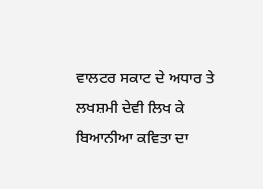ਵਾਲਟਰ ਸਕਾਟ ਦੇ ਅਧਾਰ ਤੇ ਲਖਸ਼ਮੀ ਦੇਵੀ ਲਿਖ ਕੇ ਬਿਆਨੀਆ ਕਵਿਤਾ ਦਾ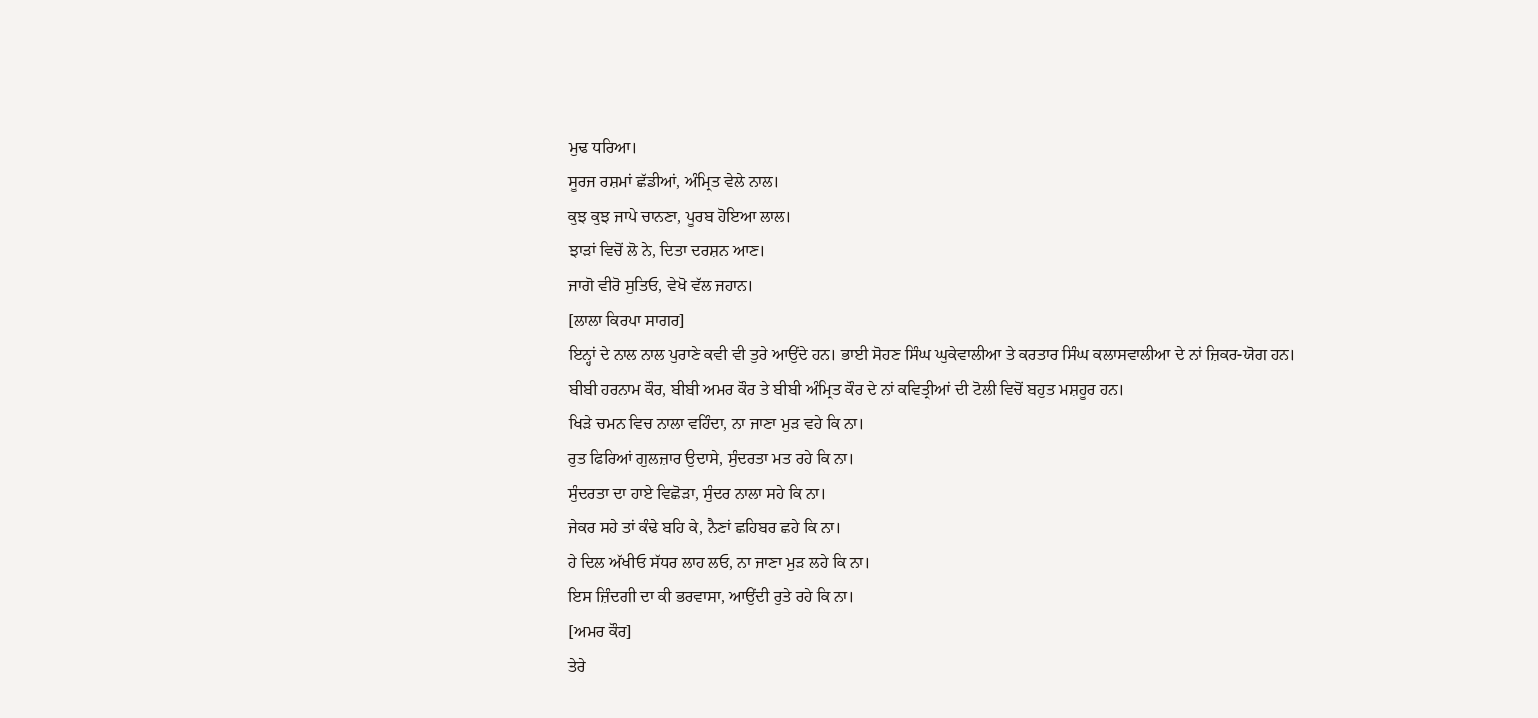ਮੁਢ ਧਰਿਆ।
ਸੂਰਜ ਰਸ਼ਮਾਂ ਛੱਡੀਆਂ, ਅੰਮ੍ਰਿਤ ਵੇਲੇ ਨਾਲ।
ਕੁਝ ਕੁਝ ਜਾਪੇ ਚਾਨਣਾ, ਪੂਰਬ ਹੋਇਆ ਲਾਲ।
ਝਾੜਾਂ ਵਿਚੋਂ ਲੋ ਨੇ, ਦਿਤਾ ਦਰਸ਼ਨ ਆਣ।
ਜਾਗੋ ਵੀਰੋ ਸੁਤਿਓ, ਵੇਖੋ ਵੱਲ ਜਹਾਨ।
[ਲਾਲਾ ਕਿਰਪਾ ਸਾਗਰ]
ਇਨ੍ਹਾਂ ਦੇ ਨਾਲ ਨਾਲ ਪੁਰਾਣੇ ਕਵੀ ਵੀ ਤੁਰੇ ਆਉਂਦੇ ਹਨ। ਭਾਈ ਸੋਹਣ ਸਿੰਘ ਘੁਕੇਵਾਲੀਆ ਤੇ ਕਰਤਾਰ ਸਿੰਘ ਕਲਾਸਵਾਲੀਆ ਦੇ ਨਾਂ ਜ਼ਿਕਰ-ਯੋਗ ਹਨ।
ਬੀਬੀ ਹਰਨਾਮ ਕੌਰ, ਬੀਬੀ ਅਮਰ ਕੌਰ ਤੇ ਬੀਬੀ ਅੰਮ੍ਰਿਤ ਕੌਰ ਦੇ ਨਾਂ ਕਵਿਤ੍ਰੀਆਂ ਦੀ ਟੋਲੀ ਵਿਚੋਂ ਬਹੁਤ ਮਸ਼ਹੂਰ ਹਨ।
ਖਿੜੇ ਚਮਨ ਵਿਚ ਨਾਲਾ ਵਹਿੰਦਾ, ਨਾ ਜਾਣਾ ਮੁੜ ਵਹੇ ਕਿ ਨਾ।
ਰੁਤ ਫਿਰਿਆਂ ਗੁਲਜ਼ਾਰ ਉਦਾਸੇ, ਸੁੰਦਰਤਾ ਮਤ ਰਹੇ ਕਿ ਨਾ।
ਸੁੰਦਰਤਾ ਦਾ ਹਾਏ ਵਿਛੋੜਾ, ਸੁੰਦਰ ਨਾਲਾ ਸਹੇ ਕਿ ਨਾ।
ਜੇਕਰ ਸਹੇ ਤਾਂ ਕੰਢੇ ਬਹਿ ਕੇ, ਨੈਣਾਂ ਛਹਿਬਰ ਛਹੇ ਕਿ ਨਾ।
ਹੇ ਦਿਲ ਅੱਖੀਓ ਸੱਧਰ ਲਾਹ ਲਓ, ਨਾ ਜਾਣਾ ਮੁੜ ਲਹੇ ਕਿ ਨਾ।
ਇਸ ਜ਼ਿੰਦਗੀ ਦਾ ਕੀ ਭਰਵਾਸਾ, ਆਉਂਦੀ ਰੁਤੇ ਰਹੇ ਕਿ ਨਾ।
[ਅਮਰ ਕੌਰ]
ਤੇਰੇ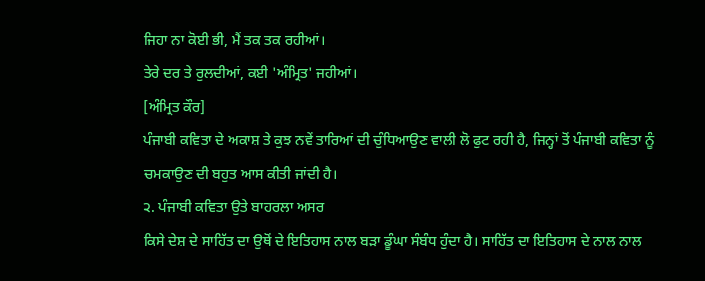ਜਿਹਾ ਨਾ ਕੋਈ ਭੀ, ਮੈਂ ਤਕ ਤਕ ਰਹੀਆਂ।
ਤੇਰੇ ਦਰ ਤੇ ਰੁਲਦੀਆਂ, ਕਈ 'ਅੰਮ੍ਰਿਤ' ਜਹੀਆਂ।
[ਅੰਮ੍ਰਿਤ ਕੌਰ]
ਪੰਜਾਬੀ ਕਵਿਤਾ ਦੇ ਅਕਾਸ਼ ਤੇ ਕੁਝ ਨਵੇਂ ਤਾਰਿਆਂ ਦੀ ਚੁੰਧਿਆਉਣ ਵਾਲੀ ਲੋ ਫੁਟ ਰਹੀ ਹੈ, ਜਿਨ੍ਹਾਂ ਤੋਂ ਪੰਜਾਬੀ ਕਵਿਤਾ ਨੂੰ ਚਮਕਾਉਣ ਦੀ ਬਹੁਤ ਆਸ ਕੀਤੀ ਜਾਂਦੀ ਹੈ।
੨. ਪੰਜਾਬੀ ਕਵਿਤਾ ਉਤੇ ਬਾਹਰਲਾ ਅਸਰ
ਕਿਸੇ ਦੇਸ਼ ਦੇ ਸਾਹਿੱਤ ਦਾ ਉਥੋਂ ਦੇ ਇਤਿਹਾਸ ਨਾਲ ਬੜਾ ਡੂੰਘਾ ਸੰਬੰਧ ਹੁੰਦਾ ਹੈ। ਸਾਹਿੱਤ ਦਾ ਇਤਿਹਾਸ ਦੇ ਨਾਲ ਨਾਲ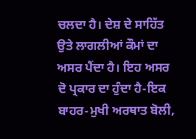ਚਲਦਾ ਹੈ। ਦੇਸ਼ ਦੇ ਸਾਹਿੱਤ ਉਤੇ ਲਾਗਲੀਆਂ ਕੌਮਾਂ ਦਾ ਅਸਰ ਪੈਂਦਾ ਹੈ। ਇਹ ਅਸਰ ਦੋ ਪ੍ਰਕਾਰ ਦਾ ਹੁੰਦਾ ਹੈ-ਇਕ ਬਾਹਰ-ਮੁਖੀ ਅਰਥਾਤ ਬੋਲੀ,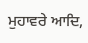ਮੁਹਾਵਰੇ ਆਦਿ,